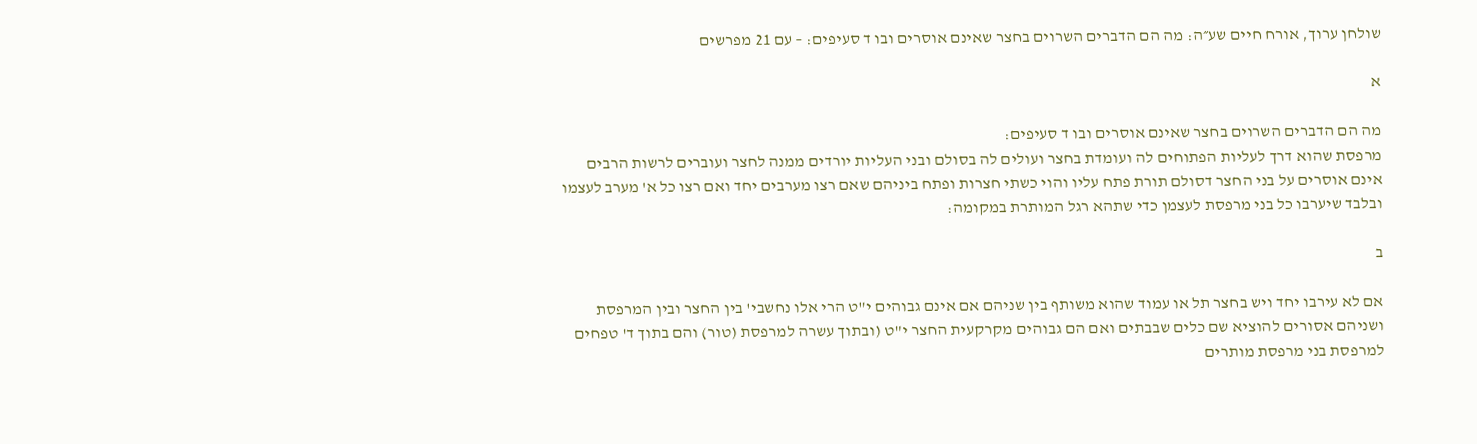שולחן ערוך, אורח חיים שע״ה: מה הם הדברים השרוים בחצר שאינם אוסרים ובו ד סעיפים: – עם 21 מפרשים

א

מה הם הדברים השרוים בחצר שאינם אוסרים ובו ד סעיפים:
מרפסת שהוא דרך לעליות הפתוחים לה ועומדת בחצר ועולים לה בסולם ובני העליות יורדים ממנה לחצר ועוברים לרשות הרבים אינם אוסרים על בני החצר דסולם תורת פתח עליו והוי כשתי חצרות ופתח ביניהם שאם רצו מערבים יחד ואם רצו כל א' מערב לעצמו ובלבד שיערבו כל בני מרפסת לעצמן כדי שתהא רגל המותרת במקומה:

ב

אם לא עירבו יחד ויש בחצר תל או עמוד שהוא משותף בין שניהם אם אינם גבוהים י"ט הרי אלו נחשבי' בין החצר ובין המרפסת ושניהם אסורים להוציא שם כלים שבבתים ואם הם גבוהים מקרקעית החצר י"ט (ובתוך עשרה למרפסת (טור) והם בתוך ד' טפחים למרפסת בני מרפסת מותרים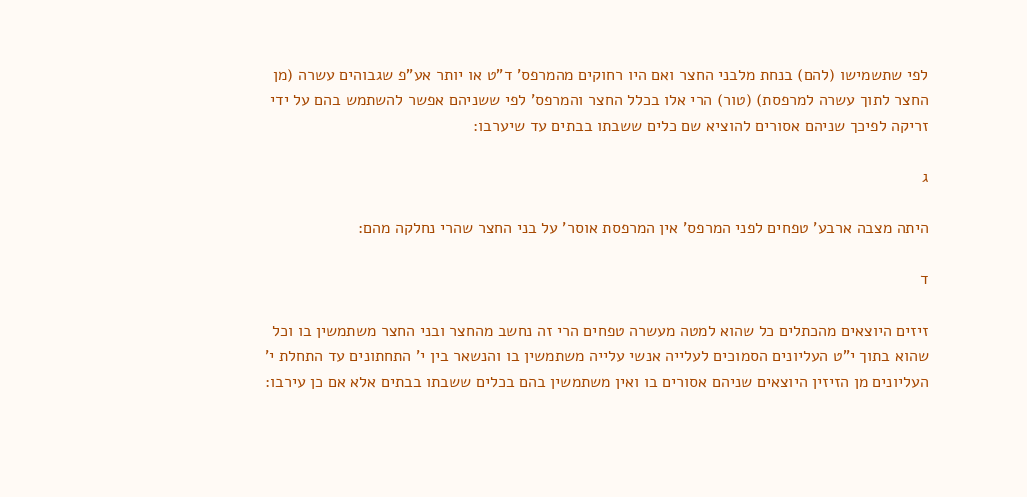לפי שתשמישו (להם) בנחת מלבני החצר ואם היו רחוקים מהמרפס' ד"ט או יותר אע"פ שגבוהים עשרה (מן החצר לתוך עשרה למרפסת) (טור) הרי אלו בכלל החצר והמרפס' לפי ששניהם אפשר להשתמש בהם על ידי זריקה לפיכך שניהם אסורים להוציא שם כלים ששבתו בבתים עד שיערבו:

ג

היתה מצבה ארבע' טפחים לפני המרפס' אין המרפסת אוסר' על בני החצר שהרי נחלקה מהם:

ד

זיזים היוצאים מהכתלים כל שהוא למטה מעשרה טפחים הרי זה נחשב מהחצר ובני החצר משתמשין בו וכל שהוא בתוך י"ט העליונים הסמוכים לעלייה אנשי עלייה משתמשין בו והנשאר בין י' התחתונים עד התחלת י' העליונים מן הזיזין היוצאים שניהם אסורים בו ואין משתמשין בהם בכלים ששבתו בבתים אלא אם כן עירבו: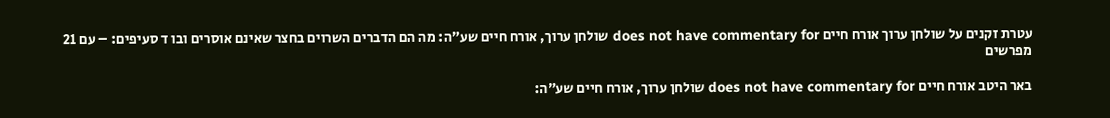עטרת זקנים על שולחן ערוך אורח חיים does not have commentary for שולחן ערוך, אורח חיים שע״ה: מה הם הדברים השרוים בחצר שאינם אוסרים ובו ד סעיפים: – עם 21 מפרשים

באר היטב אורח חיים does not have commentary for שולחן ערוך, אורח חיים שע״ה: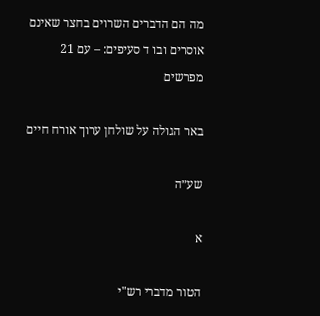מה הם הדברים השרוים בחצר שאינם אוסרים ובו ד סעיפים: – עם 21 מפרשים

באר הגולה על שולחן ערוך אורח חיים

שע״ה

א

הטור מדברי רש"י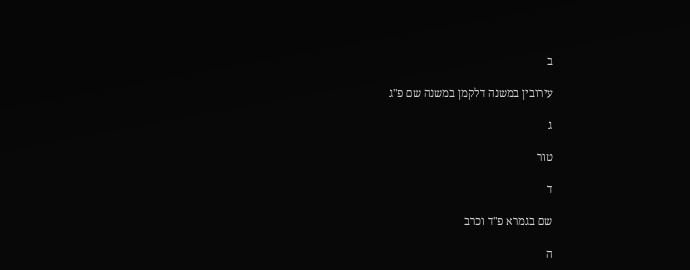ב

עירובין במשנה דלקמן במשנה שם פ"ג

ג

טור

ד

שם בגמרא פ"ד וכרב

ה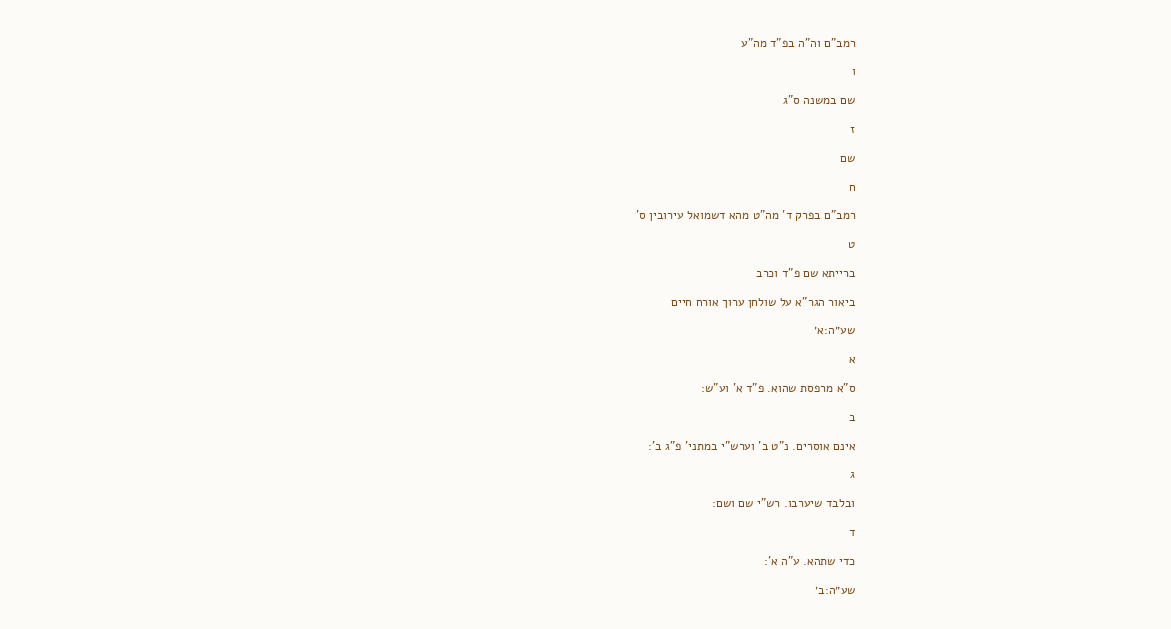רמב"ם וה"ה בפ"ד מה"ע

ו

שם במשנה ס"ג

ז

שם

ח

רמב"ם בפרק ד' מה"ט מהא דשמואל עירובין ס'

ט

ברייתא שם פ"ד וכרב

ביאור הגר"א על שולחן ערוך אורח חיים

שע״ה:א׳

א

ס"א מרפסת שהוא. פ"ד א' וע"ש:

ב

אינם אוסרים. נ"ט ב' וערש"י במתני' פ"ג ב':

ג

ובלבד שיערבו. רש"י שם ושם:

ד

כדי שתהא. ע"ה א':

שע״ה:ב׳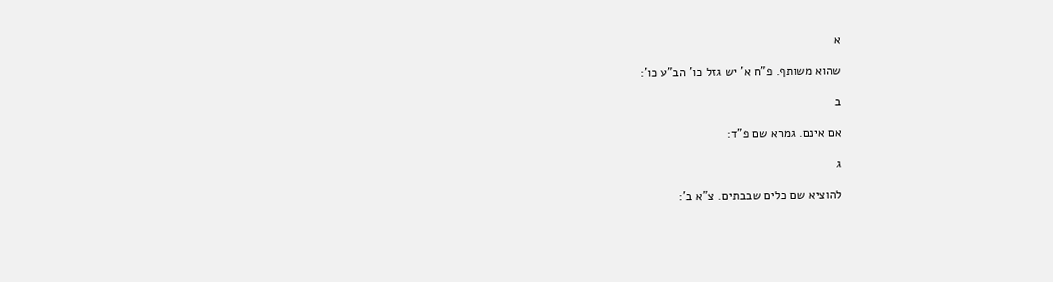א

שהוא משותף. פ"ח א' יש גזל כו' הב"ע כו':

ב

אם אינם. גמרא שם פ"ד:

ג

להוציא שם כלים שבבתים. צ"א ב':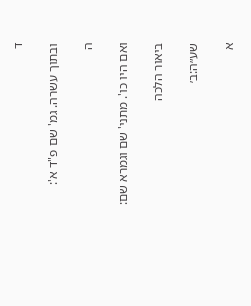ד

ובתוך עשרה. גמ' שם פ"ד א':

ה

ואם היו כו'. מתני' שם וגמרא שם:

ביאור הלכה

שע״ה:ב׳

א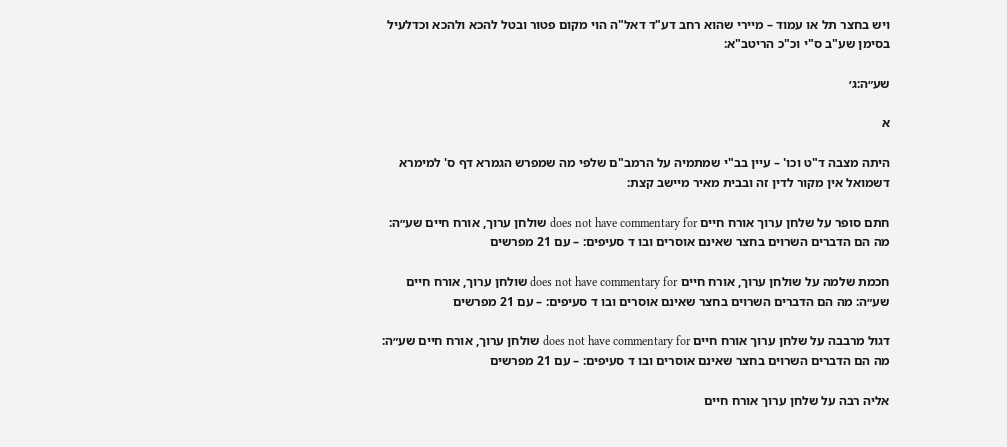ויש בחצר תל או עמוד – מיירי שהוא רחב דע"ד דאל"ה הוי מקום פטור ובטל להכא ולהכא וכדלעיל בסימן שע"ב ס"י וכ"כ הריטב"א:

שע״ה:ג׳

א

היתה מצבה ד"ט וכו' – עיין בב"י שמתמיה על הרמב"ם שלפי מה שמפרש הגמרא דף ס' למימרא דשמואל אין מקור לדין זה ובבית מאיר מיישב קצת:

חתם סופר על שלחן ערוך אורח חיים does not have commentary for שולחן ערוך, אורח חיים שע״ה: מה הם הדברים השרוים בחצר שאינם אוסרים ובו ד סעיפים: – עם 21 מפרשים

חכמת שלמה על שולחן ערוך, אורח חיים does not have commentary for שולחן ערוך, אורח חיים שע״ה: מה הם הדברים השרוים בחצר שאינם אוסרים ובו ד סעיפים: – עם 21 מפרשים

דגול מרבבה על שלחן ערוך אורח חיים does not have commentary for שולחן ערוך, אורח חיים שע״ה: מה הם הדברים השרוים בחצר שאינם אוסרים ובו ד סעיפים: – עם 21 מפרשים

אליה רבה על שלחן ערוך אורח חיים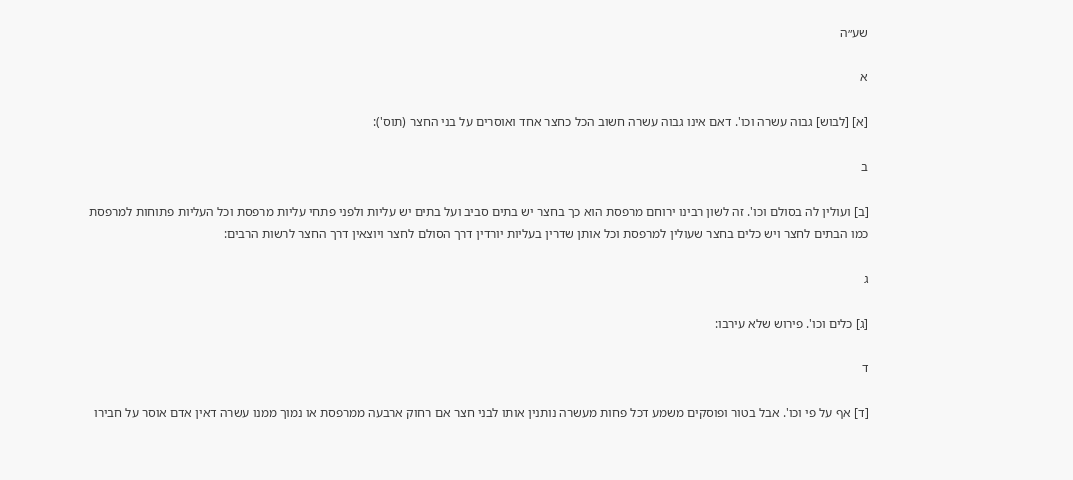שע״ה

א

[א] [לבוש] גבוה עשרה וכו'. דאם אינו גבוה עשרה חשוב הכל כחצר אחד ואוסרים על בני החצר (תוס'):

ב

[ב] ועולין לה בסולם וכו'. זה לשון רבינו ירוחם מרפסת הוא כך בחצר יש בתים סביב ועל בתים יש עליות ולפני פתחי עליות מרפסת וכל העליות פתוחות למרפסת כמו הבתים לחצר ויש כלים בחצר שעולין למרפסת וכל אותן שדרין בעליות יורדין דרך הסולם לחצר ויוצאין דרך החצר לרשות הרבים:

ג

[ג] כלים וכו'. פירוש שלא עירבו:

ד

[ד] אף על פי וכו'. אבל בטור ופוסקים משמע דכל פחות מעשרה נותנין אותו לבני חצר אם רחוק ארבעה ממרפסת או נמוך ממנו עשרה דאין אדם אוסר על חבירו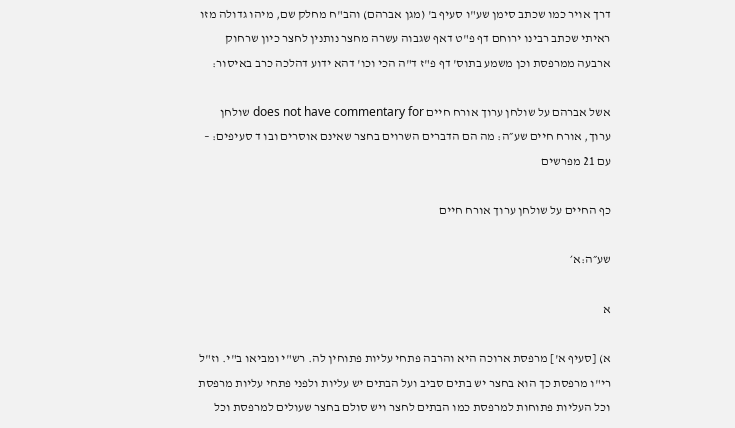דרך אויר כמו שכתב סימן שע"ו סעיף ב' (מגן אברהם) והב"ח מחלק שם, מיהו גדולה מזו ראיתי שכתב רבינו ירוחם דף פ"ט דאף שגבוה עשרה מחצר נותנין לחצר כיון שרחוק ארבעה ממרפסת וכן משמע בתוס' דף פ"ז ד"ה הכי וכו' דהא ידוע דהלכה כרב באיסור:

אשל אברהם על שולחן ערוך אורח חיים does not have commentary for שולחן ערוך, אורח חיים שע״ה: מה הם הדברים השרוים בחצר שאינם אוסרים ובו ד סעיפים: – עם 21 מפרשים

כף החיים על שולחן ערוך אורח חיים

שע״ה:א׳

א

א) [סעיף א'] מרפסת ארוכה היא והרבה פתחי עליות פתוחין לה. רש"י ומביאו ב"י. וז"ל רי"ו מרפסת כך הוא בחצר יש בתים סביב ועל הבתים יש עליות ולפני פתחי עליות מרפסת וכל העליות פתוחות למרפסת כמו הבתים לחצר ויש סולם בחצר שעולים למרפסת וכל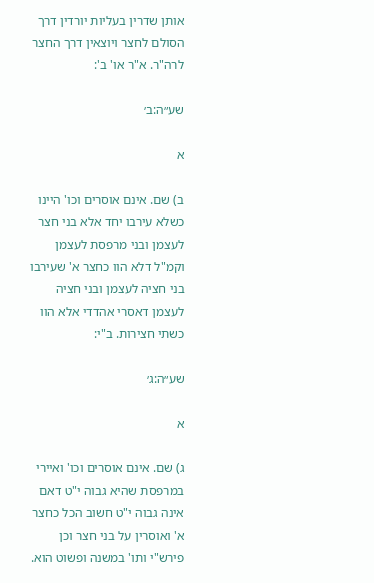אותן שדרין בעליות יורדין דרך הסולם לחצר ויוצאין דרך החצר לרה"ר. א"ר או' ב':

שע״ה:ב׳

א

ב) שם. אינם אוסרים וכו' היינו כשלא עירבו יחד אלא בני חצר לעצמן ובני מרפסת לעצמן וקמ"ל דלא הוו כחצר א' שעירבו בני חציה לעצמן ובני חציה לעצמן דאסרי אהדדי אלא הוו כשתי חצירות. ב"י:

שע״ה:ג׳

א

ג) שם. אינם אוסרים וכו' ואיירי במרפסת שהיא גבוה י"ט דאם אינה גבוה י"ט חשוב הכל כחצר א' ואוסרין על בני חצר וכן פירש"י ותו' במשנה ופשוט הוא.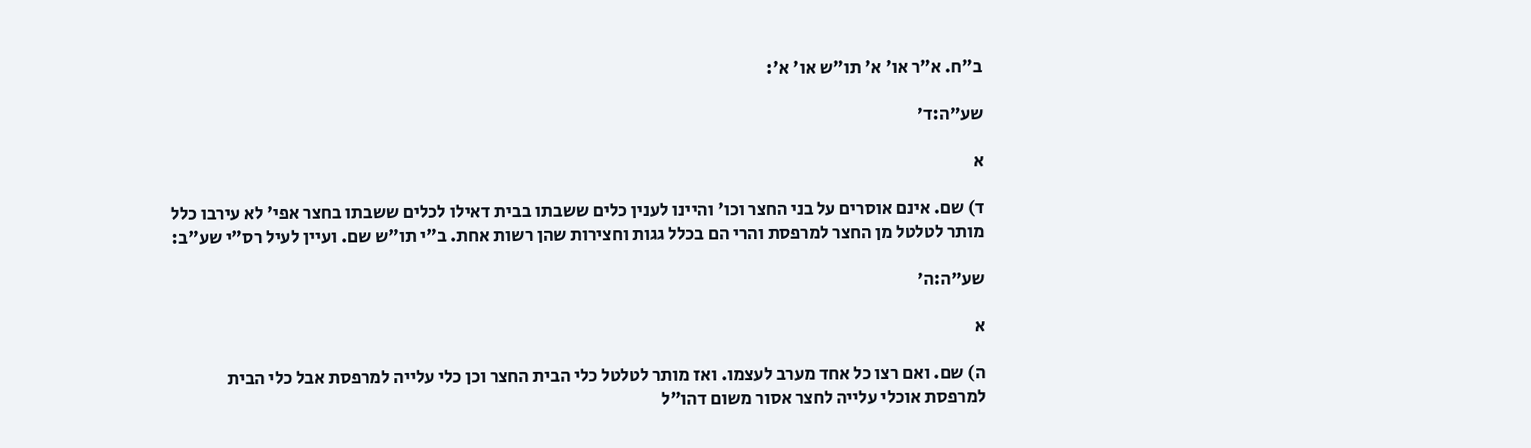ב"ח. א"ר או' א' תו"ש או' א':

שע״ה:ד׳

א

ד) שם. אינם אוסרים על בני החצר וכו' והיינו לענין כלים ששבתו בבית דאילו לכלים ששבתו בחצר אפי' לא עירבו כלל מותר לטלטל מן החצר למרפסת והרי הם בכלל גגות וחצירות שהן רשות אחת. ב"י תו"ש שם. ועיין לעיל רס"י שע"ב:

שע״ה:ה׳

א

ה) שם. ואם רצו כל אחד מערב לעצמו. ואז מותר לטלטל כלי הבית החצר וכן כלי עלייה למרפסת אבל כלי הבית למרפסת אוכלי עלייה לחצר אסור משום דהו"ל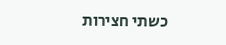כשתי חצירות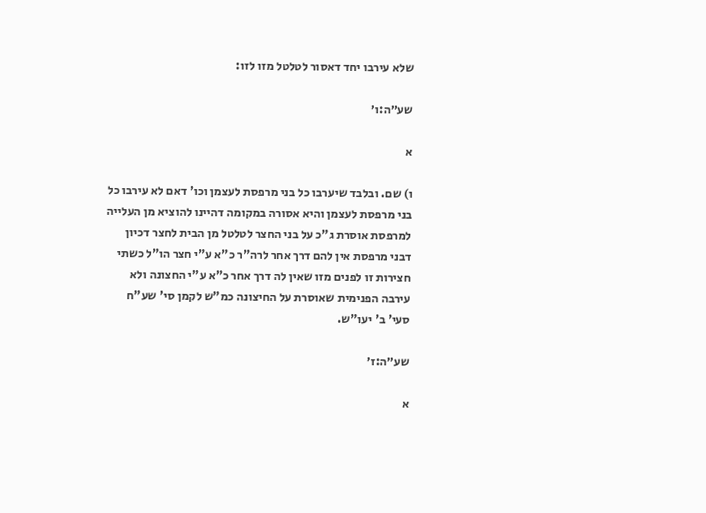שלא עירבו יחד דאסור לטלטל מזו לזו:

שע״ה:ו׳

א

ו) שם. ובלבד שיערבו כל בני מרפסת לעצמן וכו' דאם לא עירבו כל בני מרפסת לעצמן והיא אסורה במקומה דהיינו להוציא מן העלייה למרפסת אוסרת ג"כ על בני החצר לטלטל מן הבית לחצר דכיון דבני מרפסת אין להם דרך אחר לרה"ר כ"א ע"י חצר הו"ל כשתי חצירות זו לפנים מזו שאין לה דרך אחר כ"א ע"י החצונה ולא עירבה הפנימית שאוסרת על החיצונה כמ"ש לקמן סי' שע"ח סעי' ב' יעו"ש.

שע״ה:ז׳

א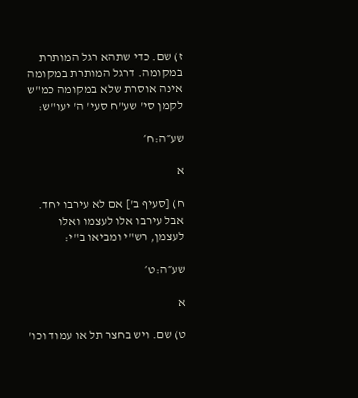ז) שם. כדי שתהא רגל המותרת במקומה. דרגל המותרת במקומה אינה אוסרת שלא במקומה כמ"ש לקמן סי' שע"ח סעי' ה' יעו"ש:

שע״ה:ח׳

א

ח) [סעיף ב'] אם לא עירבו יחד. אבל עירבו אלו לעצמו ואלו לעצמן, רש"י ומביאו ב"י:

שע״ה:ט׳

א

ט) שם. ויש בחצר תל או עמוד וכו'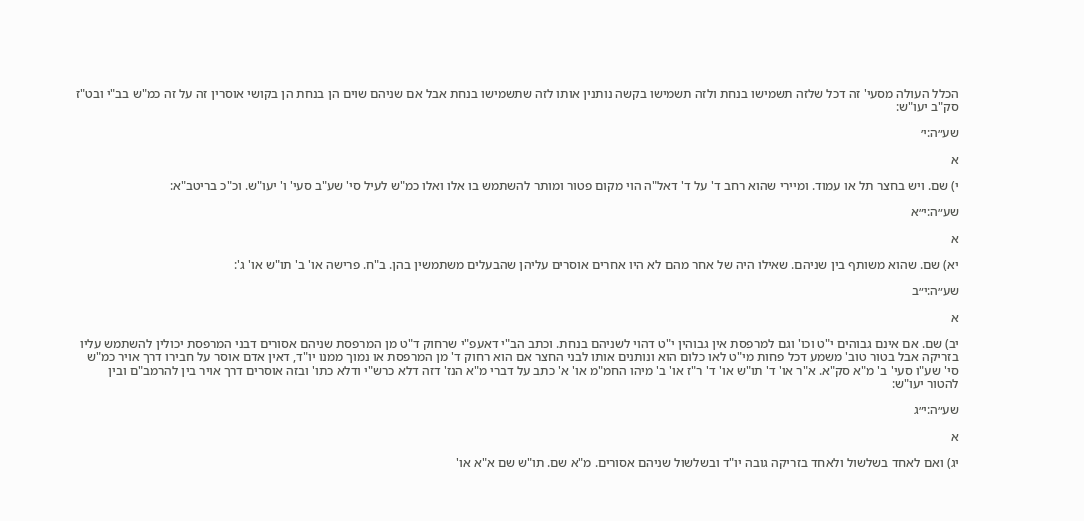הכלל העולה מסעי' זה דכל שלזה תשמישו בנחת ולזה תשמישו בקשה נותנין אותו לזה שתשמישו בנחת אבל אם שניהם שוים הן בנחת הן בקושי אוסרין זה על זה כמ"ש בב"י ובט"ז סק"ב יעו"ש:

שע״ה:י׳

א

י) שם. ויש בחצר תל או עמוד. ומיירי שהוא רחב ד' על ד' דאל"ה הוי מקום פטור ומותר להשתמש בו אלו ואלו כמ"ש לעיל סי' שע"ב סעי' ו' יעו"ש. וכ"כ בריטב"א:

שע״ה:י״א

א

יא) שם. שהוא משותף בין שניהם. שאילו היה של אחר מהם לא היו אחרים אוסרים עליהן שהבעלים משתמשין בהן. ב"ח. פרישה או' ב' תו"ש או' ג':

שע״ה:י״ב

א

יב) שם. אם אינם גבוהים י"ט וכו' וגם למרפסת אין גבוהין י"ט דהוי לשניהם בנחת. וכתב הב"י דאעפ"י שרחוק ד"ט מן המרפסת שניהם אסורים דבני המרפסת יכולין להשתמש עליו בזריקה אבל בטור טוב' משמע דכל פחות מי"ט לאו כלום הוא ונותנים אותו לבני החצר אם הוא רחוק ד' מן המרפסת או נמוך ממנו יו"ד, דאין אדם אוסר על חבירו דרך אויר כמ"ש סי' שע"ו סעי' ב' מ"א סק"א. א"ר או' ד' תו"ש או' ד' ר"ז או' ב' מיהו החמ"מ או' א' כתב על דברי מ"א הנז' דזה דלא כרש"י ודלא כתו' ובזה אוסרים דרך אויר בין להרמב"ם ובין להטור יעו"ש:

שע״ה:י״ג

א

יג) ואם לאחד בשלשול ולאחד בזריקה גובה יו"ד ובשלשול שניהם אסורים. מ"א שם. תו"ש שם א"א או'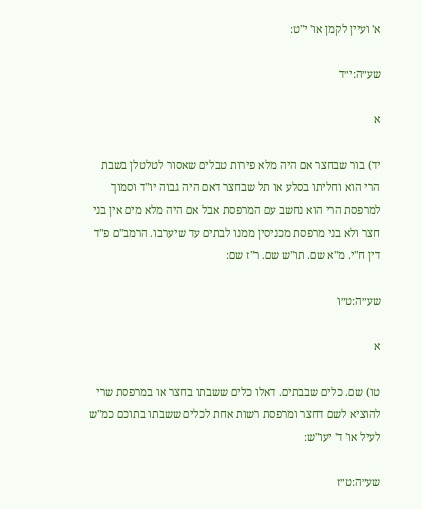א' ועיין לקמן או' י"ט:

שע״ה:י״ד

א

יד) בור שבחצר אם היה מלא פירות טבלים שאסור לטלטלן בשבת הרי הוא וחליתו בסלע או תל שבחצר דאם היה גבוה יו"ד וסמוך למרפסת הרי הוא נחשב עם המרפסת אבל אם היה מלא מים אין בני חצר ולא בני מרפסת מכניסין ממנו לבתים עד שיערבו. הרמב"ם פ"ד דין ח"י. מ"א שם. תו"ש שם. ר"ז שם:

שע״ה:ט״ו

א

טו) שם. כלים שבבתים. דאלו כלים ששבתו בחצר או במרפסת שרי להוציא לשם דחצר ומרפסת רשות אחת לכלים ששבתו בתוכם כמ"ש לעיל או' ד' יעו"ש:

שע״ה:ט״ז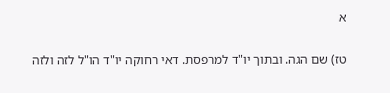א

טז) שם הגה. ובתוך יו"ד למרפסת. דאי רחוקה יו"ד הו"ל לזה ולזה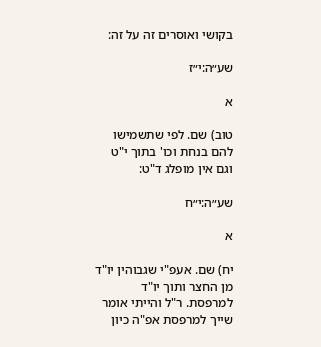בקושי ואוסרים זה על זה:

שע״ה:י״ז

א

טוב) שם. לפי שתשמישו להם בנחת וכו' בתוך י"ט וגם אין מופלג ד"ט:

שע״ה:י״ח

א

יח) שם. אעפ"י שגבוהין יו"ד מן החצר ותוך יו"ד למרפסת. ר"ל והייתי אומר שייך למרפסת אפ"ה כיון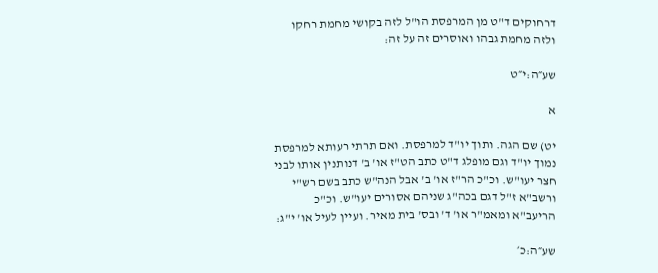דרחוקים ד"ט מן המרפסת הו"ל לזה בקושי מחמת רחקו ולזה מחמת גבהו ואוסרים זה על זה:

שע״ה:י״ט

א

יט) שם הגה. ותוך יו"ד למרפסת. ואם תרתי רעותא למרפסת נמוך יו"ד וגם מופלג ד"ט כתב הט"ז או' ב' דנותנין אותו לבני חצר יעו"ש. וכ"כ הר"ז או' ב' אבל הנה"ש כתב בשם רש"י ורשב"א ז"ל דגם בכה"ג שניהם אסורים יעו"ש. וכ"כ הריעב"א ומאמ"ר או' ד' ובס' בית מאיר. ועיין לעיל או' י"ג:

שע״ה:כ׳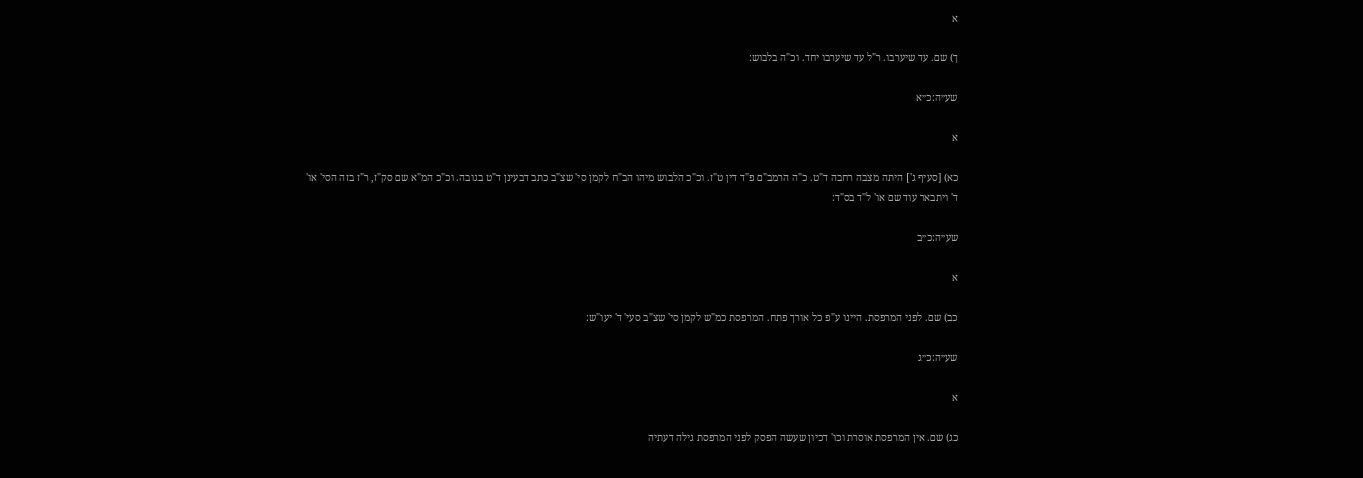א

ך) שם. עד שיערבו. ר"ל עד שיערבו יחד. וכ"ה בלבוש:

שע״ה:כ״א

א

כא) [סעיף ג'] היתה מצבה רחבה ד"ט. כ"ה הרמב"ם פ"ד דין ט"ז. וכ"כ הלבוש מיהו הב"ח לקמן סי' שצ"ב כתב דבעינן ד"ט בגובה. וכ"כ המ"א שם סק"ז, ר"ז בזה הסי' או' ד' ויתבאר עוד שם או' ל"ד בס"ד:

שע״ה:כ״ב

א

כב) שם. לפני המרפסת. היינו ע"פ כל אורך פתח. המרפסת כמ"ש לקמן סי' שצ"ב סעי' ד' יעו"ש:

שע״ה:כ״ג

א

כג) שם. אין המרפסת אוסרת וכו' דכיון שעשה הפסק לפני המרפסת גילה דעתיה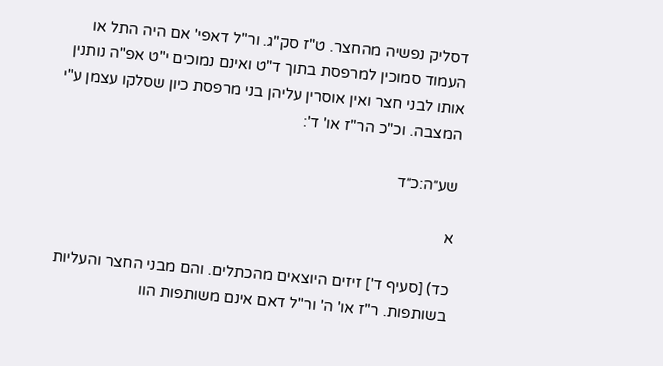דסליק נפשיה מהחצר. ט"ז סק"ג. ור"ל דאפי' אם היה התל או העמוד סמוכין למרפסת בתוך ד"ט ואינם נמוכים י"ט אפ"ה נותנין אותו לבני חצר ואין אוסרין עליהן בני מרפסת כיון שסלקו עצמן ע"י המצבה. וכ"כ הר"ז או' ד':

שע״ה:כ״ד

א

כד) [סעיף ד'] זיזים היוצאים מהכתלים. והם מבני החצר והעליות בשותפות. ר"ז או' ה' ור"ל דאם אינם משותפות הוו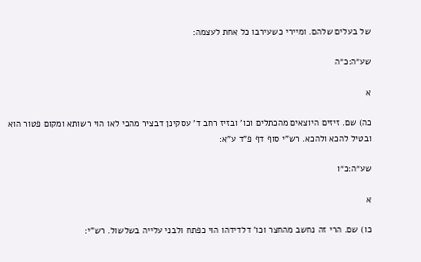של בעלים שלהם. ומיירי כשעירבו כל אחת לעצמה:

שע״ה:כ״ה

א

כה) שם. זיזים היוצאים מהכתלים וכו' ובזיז רחב ד' עסקינן דבציר מהכי לאו הוי רשותא ומקום פטור הוא ובטיל להכא ולהכא. רש"י סוף דף פ"ד ע"א:

שע״ה:כ״ו

א

כו) שם. הרי זה נחשב מהחצר וכו' דלדידהו הוי כפתח ולבני עלייה בשלשול. רש"י: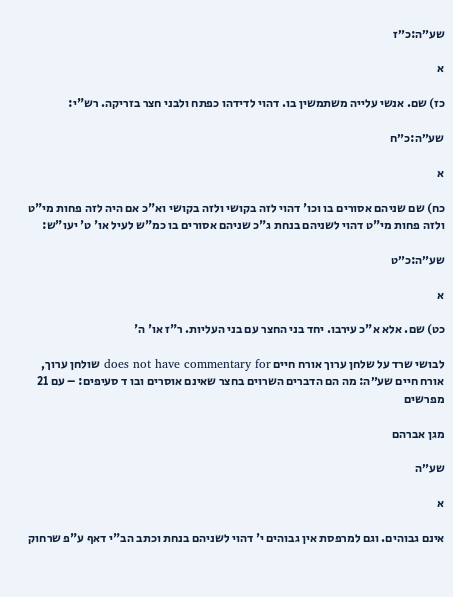שע״ה:כ״ז

א

כז) שם. אנשי עלייה משתמשין בו. דהוי לדידהו כפתח ולבני חצר בזריקה. רש"י:

שע״ה:כ״ח

א

כח) שם שניהם אסורים בו וכו' דהוי לזה בקושי ולזה בקושי וא"כ אם היה לזה פחות מי"ט ולזה פחות מי"ט דהוי לשניהם בנחת ג"כ שניהם אסורים בו כמ"ש לעיל או' ט' יעו"ש:

שע״ה:כ״ט

א

כט) שם. אלא א"כ עירבו. יחד בני החצר עם בני העליות. ר"ז או' ה'

לבושי שרד על שלחן ערוך אורח חיים does not have commentary for שולחן ערוך, אורח חיים שע״ה: מה הם הדברים השרוים בחצר שאינם אוסרים ובו ד סעיפים: – עם 21 מפרשים

מגן אברהם

שע״ה

א

אינם גבוהים. וגם למרפסת אין גבוהים י' דהוי לשניהם בנחת וכתב הב"י דאף ע"פ שרחוק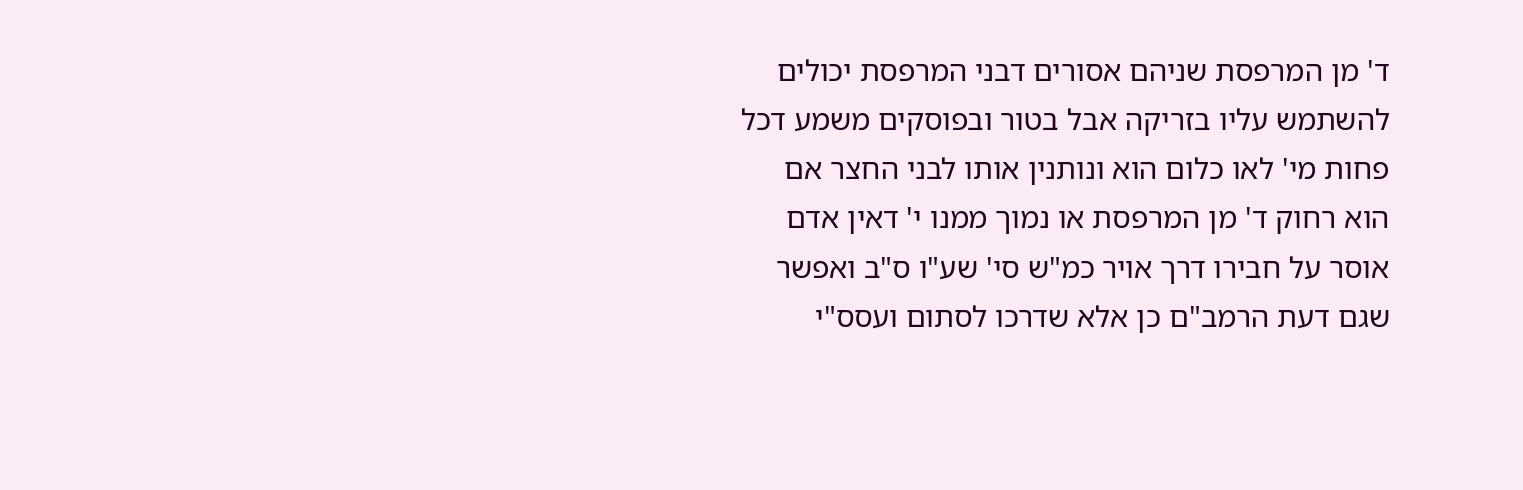ד' מן המרפסת שניהם אסורים דבני המרפסת יכולים להשתמש עליו בזריקה אבל בטור ובפוסקים משמע דכל פחות מי' לאו כלום הוא ונותנין אותו לבני החצר אם הוא רחוק ד' מן המרפסת או נמוך ממנו י' דאין אדם אוסר על חבירו דרך אויר כמ"ש סי' שע"ו ס"ב ואפשר שגם דעת הרמב"ם כן אלא שדרכו לסתום ועסס"י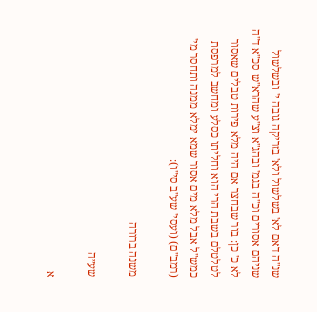שנ"ה דאם לא' בשלשול ולא' בזריקה גובה י' ובשלשול שניהם אסורים וכ"ה בגמ' ובהג"א וצ"ע שהרא"ש סכ"א ד"ה לא כ' כן: בור שבחצר אם היה מלא פירות טבלים שאסור לטלטלם בשבת הרי הוא וחליתו כסלע ומחשב למרפסת כמש"ל אבל מלא מים אסור שמא ימלא ממנה ותחסר מי' (רמב"ם) (ועסי' שע"ב סי"ו):

משנה ברורה

שע״ה

א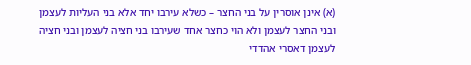(א) אינן אוסרין על בני החצר – כשלא עירבו יחד אלא בני העליות לעצמן ובני החצר לעצמן ולא הוי כחצר אחד שעירבו בני חציה לעצמן ובני חציה לעצמן דאסרי אהדדי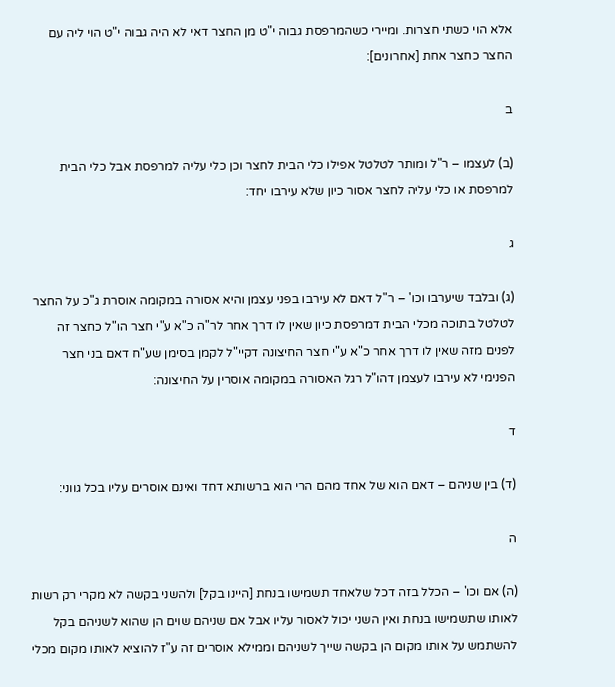אלא הוי כשתי חצרות. ומיירי כשהמרפסת גבוה י"ט מן החצר דאי לא היה גבוה י"ט הוי ליה עם החצר כחצר אחת [אחרונים]:

ב

(ב) לעצמו – ר"ל ומותר לטלטל אפילו כלי הבית לחצר וכן כלי עליה למרפסת אבל כלי הבית למרפסת או כלי עליה לחצר אסור כיון שלא עירבו יחד:

ג

(ג) ובלבד שיערבו וכו' – ר"ל דאם לא עירבו בפני עצמן והיא אסורה במקומה אוסרת ג"כ על החצר לטלטל בתוכה מכלי הבית דמרפסת כיון שאין לו דרך אחר לר"ה כ"א ע"י חצר הו"ל כחצר זה לפנים מזה שאין לו דרך אחר כ"א ע"י חצר החיצונה דקיי"ל לקמן בסימן שע"ח דאם בני חצר הפנימי לא עירבו לעצמן דהו"ל רגל האסורה במקומה אוסרין על החיצונה:

ד

(ד) בין שניהם – דאם הוא של אחד מהם הרי הוא ברשותא דחד ואינם אוסרים עליו בכל גווני:

ה

(ה) אם וכו' – הכלל בזה דכל שלאחד תשמישו בנחת [היינו בקל] ולהשני בקשה לא מקרי רק רשות לאותו שתשמישו בנחת ואין השני יכול לאסור עליו אבל אם שניהם שוים הן שהוא לשניהם בקל להשתמש על אותו מקום הן בקשה שייך לשניהם וממילא אוסרים זה ע"ז להוציא לאותו מקום מכלי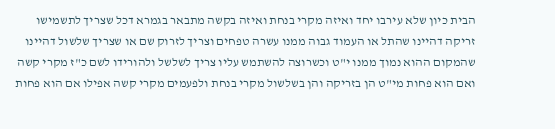הבית כיון שלא עירבו יחד ואיזה מקרי בנחת ואיזה בקשה מתבאר בגמרא דכל שצריך לתשמישו זריקה דהיינו שהתל או העמוד גבוה ממנו עשרה טפחים וצריך לזרוק שם או שצריך שלשול דהיינו שהמקום ההוא נמוך ממנו י"ט וכשרוצה להשתמש עליו צריך לשלשל ולהורידו לשם כ"ז מקרי קשה ואם הוא פחות מי"ט הן בזריקה והן בשלשול מקרי בנחת ולפעמים מקרי קשה אפילו אם הוא פחות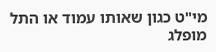מי"ט כגון שאותו עמוד או התל מופלג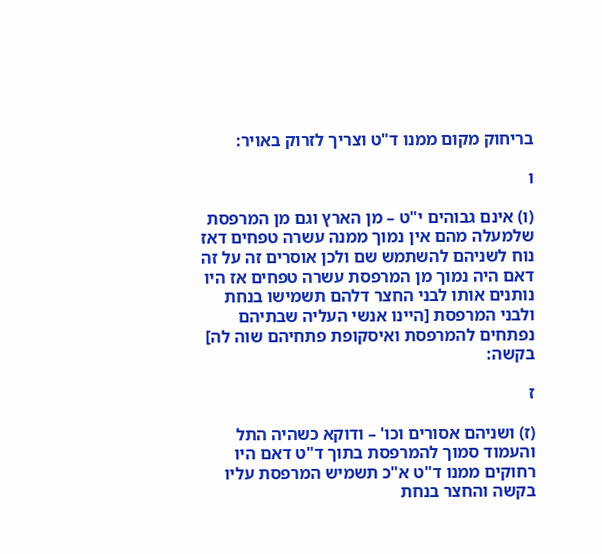בריחוק מקום ממנו ד"ט וצריך לזרוק באויר:

ו

(ו) אינם גבוהים י"ט – מן הארץ וגם מן המרפסת שלמעלה מהם אין נמוך ממנה עשרה טפחים דאז נוח לשניהם להשתמש שם ולכן אוסרים זה על זה דאם היה נמוך מן המרפסת עשרה טפחים אז היו נותנים אותו לבני החצר דלהם תשמישו בנחת ולבני המרפסת [היינו אנשי העליה שבתיהם נפתחים להמרפסת ואיסקופת פתחיהם שוה לה] בקשה:

ז

(ז) ושניהם אסורים וכו' – ודוקא כשהיה התל והעמוד סמוך להמרפסת בתוך ד"ט דאם היו רחוקים ממנו ד"ט א"כ תשמיש המרפסת עליו בקשה והחצר בנחת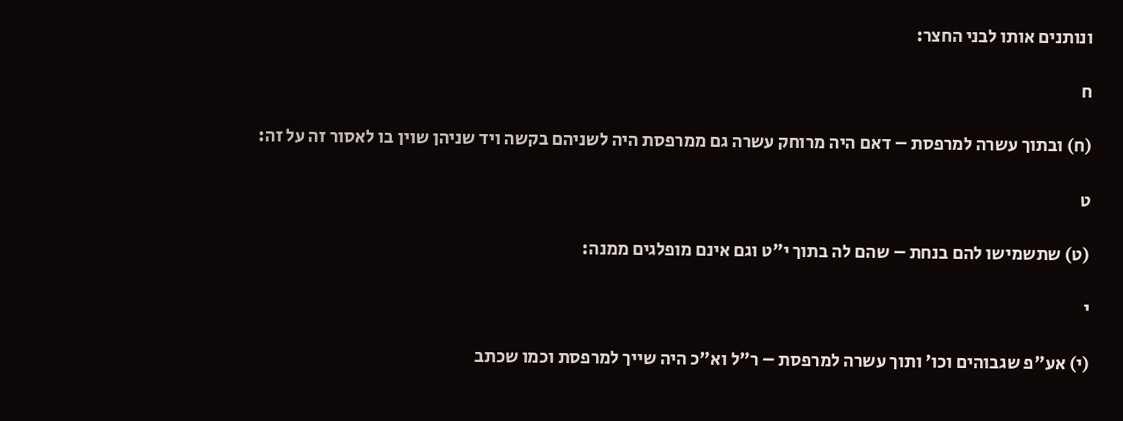ונותנים אותו לבני החצר:

ח

(ח) ובתוך עשרה למרפסת – דאם היה מרוחק עשרה גם ממרפסת היה לשניהם בקשה ויד שניהן שוין בו לאסור זה על זה:

ט

(ט) שתשמישו להם בנחת – שהם לה בתוך י"ט וגם אינם מופלגים ממנה:

י

(י) אע"פ שגבוהים וכו' ותוך עשרה למרפסת – ר"ל וא"כ היה שייך למרפסת וכמו שכתב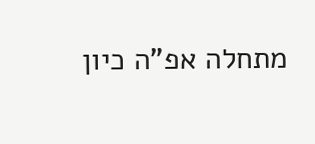מתחלה אפ"ה כיון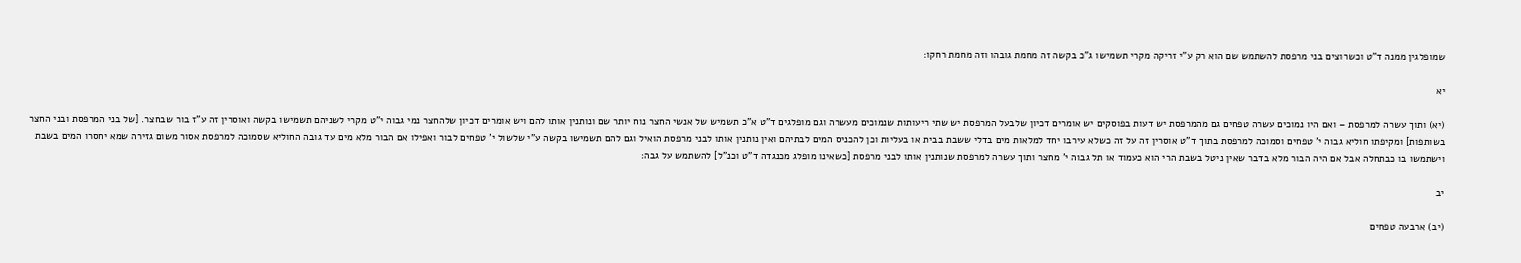שמופלגין ממנה ד"ט וכשרוצים בני מרפסת להשתמש שם הוא רק ע"י זריקה מקרי תשמישו ג"כ בקשה זה מחמת גובהו וזה מחמת רחקו:

יא

(יא) ותוך עשרה למרפסת – ואם היו נמוכים עשרה טפחים גם מהמרפסת יש דעות בפוסקים יש אומרים דכיון שלבעל המרפסת יש שתי ריעותות שנמוכים מעשרה וגם מופלגים ד"ט א"כ תשמיש של אנשי החצר נוח יותר שם ונותנין אותו להם ויש אומרים דכיון שלהחצר נמי גבוה י"ט מקרי לשניהם תשמישו בקשה ואוסרין זה ע"ז בור שבחצר. [של בני המרפסת ובני החצר בשותפות] ומקיפתו חוליא גבוה י' טפחים וסמוכה למרפסת בתוך ד"ט אוסרין זה על זה כשלא עירבו יחד למלאות מים בדלי ששבת בבית או בעליות וכן להכניס המים לבתיהם ואין נותנין אותו לבני מרפסת הואיל וגם להם תשמישו בקשה ע"י שלשול י' טפחים לבור ואפילו אם הבור מלא מים עד גובה החוליא שסמוכה למרפסת אסור משום גזירה שמא יחסרו המים בשבת וישתמשו בו כבתחלה אבל אם היה הבור מלא בדבר שאין ניטל בשבת הרי הוא כעמוד או תל גבוה י' מחצר ותוך עשרה למרפסת שנותנין אותו לבני מרפסת [כשאינו מופלג מכנגדה ד"ט וכנ"ל] להשתמש על גבה:

יב

(יב) ארבעה טפחים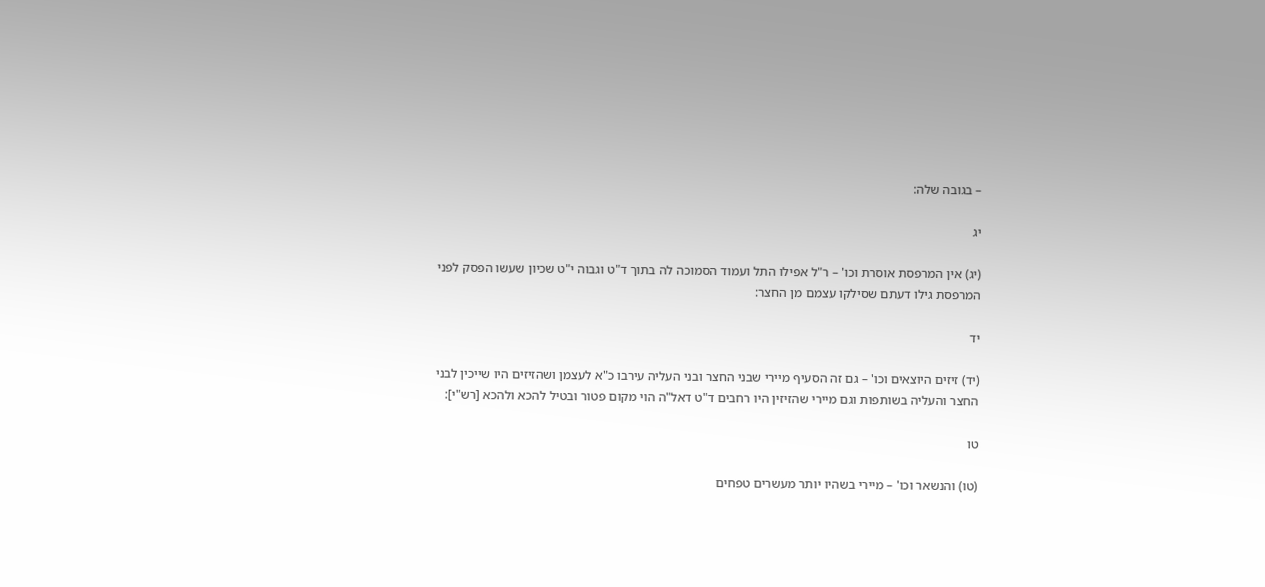– בגובה שלה:

יג

(יג) אין המרפסת אוסרת וכו' – ר"ל אפילו התל ועמוד הסמוכה לה בתוך ד"ט וגבוה י"ט שכיון שעשו הפסק לפני המרפסת גילו דעתם שסילקו עצמם מן החצר:

יד

(יד) זיזים היוצאים וכו' – גם זה הסעיף מיירי שבני החצר ובני העליה עירבו כ"א לעצמן ושהזיזים היו שייכין לבני החצר והעליה בשותפות וגם מיירי שהזיזין היו רחבים ד"ט דאל"ה הוי מקום פטור ובטיל להכא ולהכא [רש"י]:

טו

(טו) והנשאר וכו' – מיירי בשהיו יותר מעשרים טפחים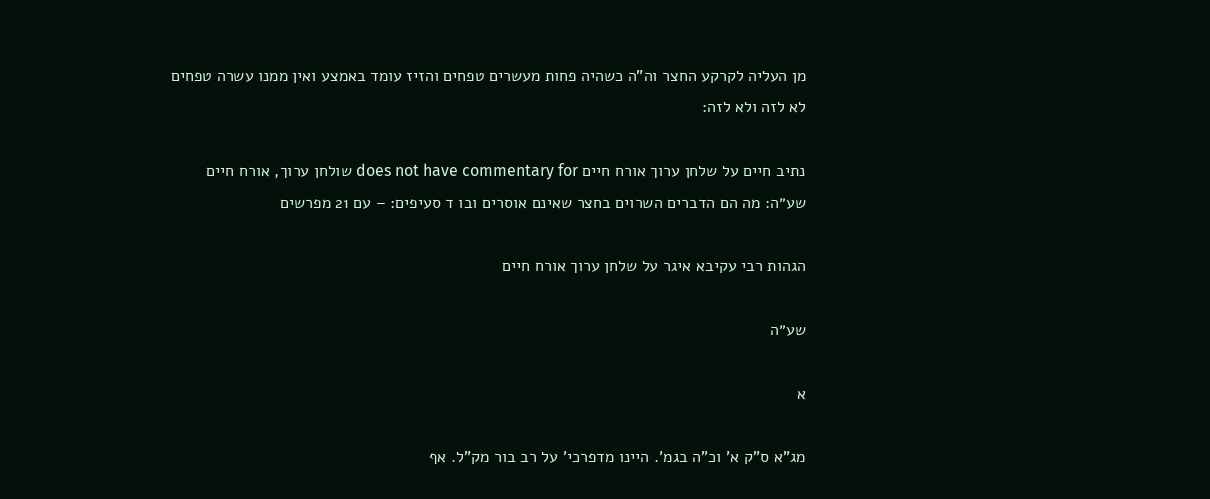מן העליה לקרקע החצר וה"ה כשהיה פחות מעשרים טפחים והזיז עומד באמצע ואין ממנו עשרה טפחים לא לזה ולא לזה:

נתיב חיים על שלחן ערוך אורח חיים does not have commentary for שולחן ערוך, אורח חיים שע״ה: מה הם הדברים השרוים בחצר שאינם אוסרים ובו ד סעיפים: – עם 21 מפרשים

הגהות רבי עקיבא איגר על שלחן ערוך אורח חיים

שע״ה

א

מג"א ס"ק א' וכ"ה בגמ'. היינו מדפרכי' על רב בור מק"ל. אף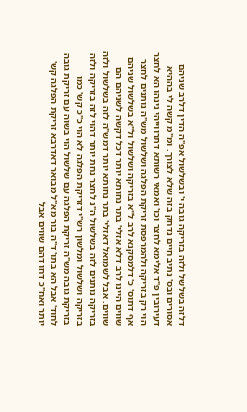דלזה בשלשל ולזה בזריקה גובה י' ובשלשול אפ"ה הדין דלרב שניהם אסורים ובס' נתיב חיים נדחק בזה שלא לצורך. ומ"מ קשה לי בההיא דעירובין פ"ד אלימא לחצר וכו' ואמאי רשותא דתרווייהי נינהו הא לחצר הוי רק בזריקה ולהמרפסת זריקת הפלגה ושלשול מש"ה נותנים לחצר אף דתוס' כ' דלמסקנא לרב ל"א בזריקה ושלשול ול"א בשלשול שניהם שווים היינו לרב דלא אזלי' בתר נחותא יותר דכל דקשה לשניהם הם שווים. אבל לשמואל דאזלי' בתר נחותא יותר דמש"ה לזה בשלשול ולזה בזריקה נותנים לזה בשלשול ה"נ לחצר נחת יותר דהוי לזה בזריקה ולזה בזריקה ושלשול ומלשון רש"י דזריקת הפלגה לא הוי כ"כ קש' כמו בזריקת גובה מש"ה זריקת הפלגה עם שלשול הוי בשוה עם זריקת גובה לחוד' אבל הא בתו' ד"ה בור מא"ל מבואר דאדרבא זריקת הפלגה קש' יותר ואח"כ דחו דהם שווים אבל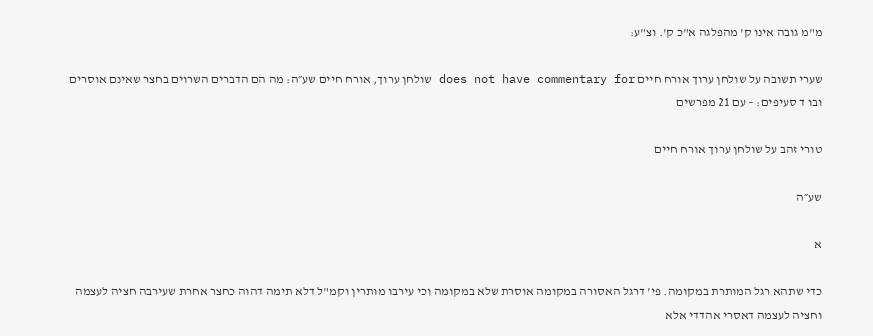מ"מ גובה אינו ק' מהפלגה א"כ ק'. וצ"ע:

שערי תשובה על שולחן ערוך אורח חיים does not have commentary for שולחן ערוך, אורח חיים שע״ה: מה הם הדברים השרוים בחצר שאינם אוסרים ובו ד סעיפים: – עם 21 מפרשים

טורי זהב על שולחן ערוך אורח חיים

שע״ה

א

כדי שתהא רגל המותרת במקומה. פי' דרגל האסורה במקומה אוסרת שלא במקומה וכי עירבו מותרין וקמ"ל דלא תימה דהוה כחצר אחרת שעירבה חציה לעצמה וחציה לעצמה דאסרי אהדדי אלא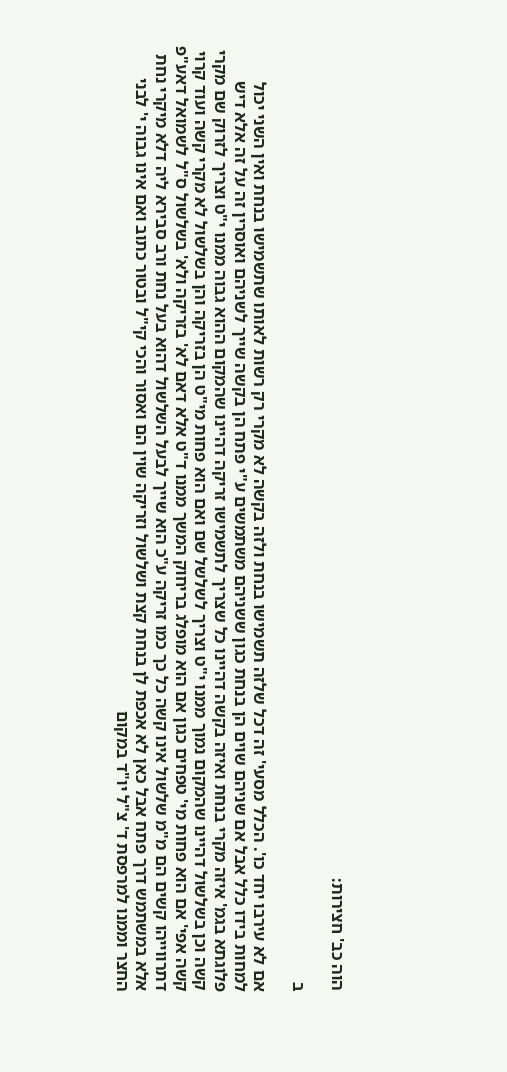הוה כב' חצירות:

ב

אם לא עירבו יחד כו'. הכלל מסעי' זה דכל שלזה תשמישו בנחת ולזה בקשה לא מקרי רק רשות לאותו שתשמישו בנחת ואין השני יכול למחות בידו כלל אבל אם שניהם שוים הן בנחת כגון ששניהם משתמשים ע"י פתח הן בקשה שייך לשניהם ואוסרין זה על זה אלא דיש פלוגתא בגמ' איזה מקרי בנחת ואיזה בקשה דהיינו כל שצריך לתשמישו זריקה דהיינו שהמקום ההוא גבוה ממנו י"ט וצריך לזרוק שם מקרי קשה וכן בשלשול דהיינו שהמקום נמוך ממנו י"ט וצריך לשלשל שם ואם הוא פחות מי"ט הן בזריקה והן בשלשול לא מקרי קשה ועוד קרוי קשה אפי' אם הוא פחות מי' טפחים כגון אם הוא מופלג בריחוק המשך ממנו ד"ט אלא דאם לא' בזריקה ולא' בשלשול ס"ל לשמואל דאע"פ דתרווייהו קשים הם מ"מ שלשול אינו קשה כל כך כמו זריקה ע"כ הוא שייך לבעל השלשול דהוא בעל נחת ורב סבירא ליה דלא מיקרי נחת אלא במשתמש דרך פתח אבל כאן לא אכפת לן בנחת קצת ושלשול וזריקה שוין הם ואסור והכי קי"ל ובטור כתוב ואם אינו גבוה י' לבני החצר וממנו למרפסת ד' צ"ל יו"ד במקום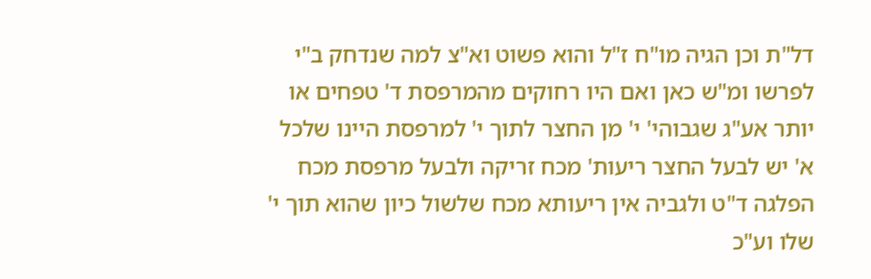דל"ת וכן הגיה מו"ח ז"ל והוא פשוט וא"צ למה שנדחק ב"י לפרשו ומ"ש כאן ואם היו רחוקים מהמרפסת ד' טפחים או יותר אע"ג שגבוהי' י' מן החצר לתוך י' למרפסת היינו שלכל א' יש לבעל החצר ריעות' מכח זריקה ולבעל מרפסת מכח הפלגה ד"ט ולגביה אין ריעותא מכח שלשול כיון שהוא תוך י' שלו וע"כ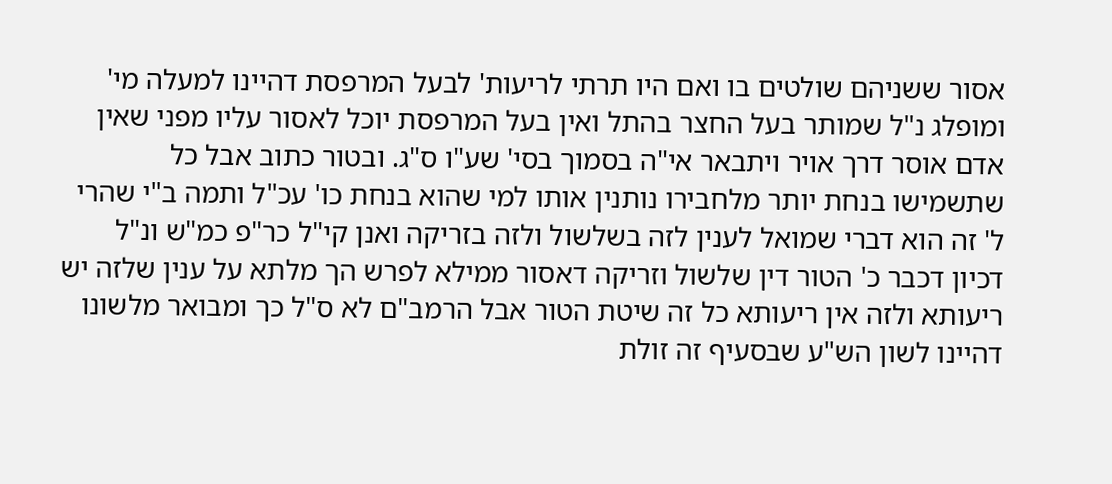אסור ששניהם שולטים בו ואם היו תרתי לריעות' לבעל המרפסת דהיינו למעלה מי' ומופלג נ"ל שמותר בעל החצר בהתל ואין בעל המרפסת יוכל לאסור עליו מפני שאין אדם אוסר דרך אויר ויתבאר אי"ה בסמוך בסי' שע"ו ס"ג. ובטור כתוב אבל כל שתשמישו בנחת יותר מלחבירו נותנין אותו למי שהוא בנחת כו' עכ"ל ותמה ב"י שהרי ל' זה הוא דברי שמואל לענין לזה בשלשול ולזה בזריקה ואנן קי"ל כר"פ כמ"ש ונ"ל דכיון דכבר כ' הטור דין שלשול וזריקה דאסור ממילא לפרש הך מלתא על ענין שלזה יש ריעותא ולזה אין ריעותא כל זה שיטת הטור אבל הרמב"ם לא ס"ל כך ומבואר מלשונו דהיינו לשון הש"ע שבסעיף זה זולת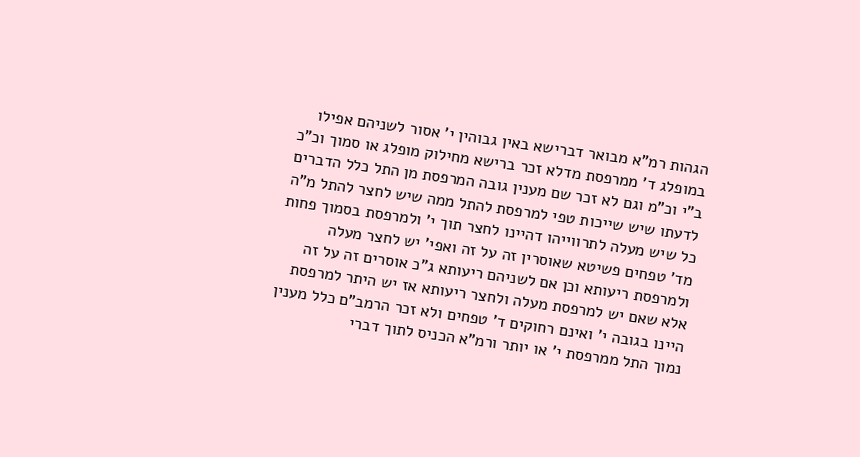הגהות רמ"א מבואר דברישא באין גבוהין י' אסור לשניהם אפילו במופלג ד' ממרפסת מדלא זכר ברישא מחילוק מופלג או סמוך וכ"כ ב"י וכ"מ וגם לא זכר שם מענין גובה המרפסת מן התל כלל הדברים לדעתו שיש שייכות טפי למרפסת להתל ממה שיש לחצר להתל מ"ה כל שיש מעלה לתרווייהו דהיינו לחצר תוך י' ולמרפסת בסמוך פחות מד' טפחים פשיטא שאוסרין זה על זה ואפי' יש לחצר מעלה ולמרפסת ריעותא וכן אם לשניהם ריעותא ג"כ אוסרים זה על זה אלא שאם יש למרפסת מעלה ולחצר ריעותא אז יש היתר למרפסת היינו בגובה י' ואינם רחוקים ד' טפחים ולא זכר הרמב"ם כלל מענין נמוך התל ממרפסת י' או יותר ורמ"א הכניס לתוך דברי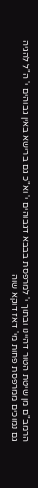הרמב"ם מן שיטת הטור דהיינו ובתוך י' למרפסת בבבא דגבוהים י' וא"כ גם ברישא באין גבוהים י' ה"ל להגיה גם נמוכים ממרפסת פחות מי' דאז דוקא שוה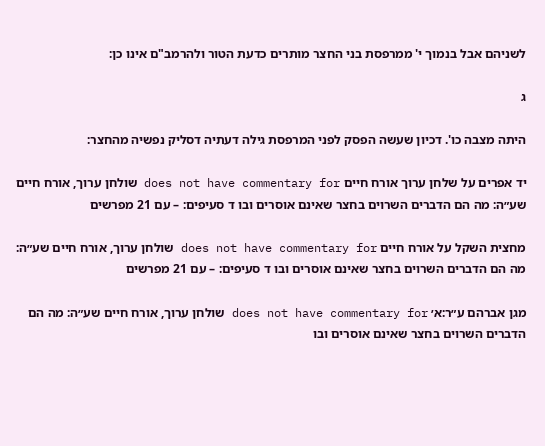לשניהם אבל בנמוך י' ממרפסת בני החצר מותרים כדעת הטור ולהרמב"ם אינו כן:

ג

היתה מצבה כו'. דכיון שעשה הפסק לפני המרפסת גילה דעתיה דסליק נפשיה מהחצר:

יד אפרים על שלחן ערוך אורח חיים does not have commentary for שולחן ערוך, אורח חיים שע״ה: מה הם הדברים השרוים בחצר שאינם אוסרים ובו ד סעיפים: – עם 21 מפרשים

מחצית השקל על אורח חיים does not have commentary for שולחן ערוך, אורח חיים שע״ה: מה הם הדברים השרוים בחצר שאינם אוסרים ובו ד סעיפים: – עם 21 מפרשים

מגן אברהם ע״ר:א׳ does not have commentary for שולחן ערוך, אורח חיים שע״ה: מה הם הדברים השרוים בחצר שאינם אוסרים ובו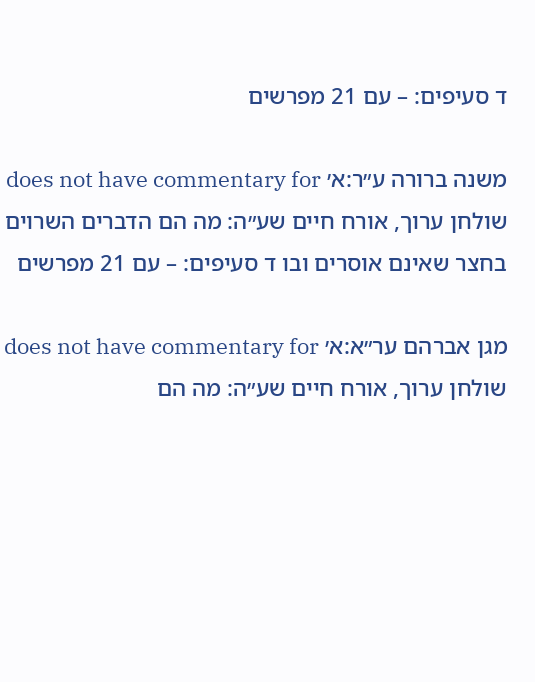ד סעיפים: – עם 21 מפרשים

משנה ברורה ע״ר:א׳ does not have commentary for שולחן ערוך, אורח חיים שע״ה: מה הם הדברים השרוים בחצר שאינם אוסרים ובו ד סעיפים: – עם 21 מפרשים

מגן אברהם ער״א:א׳ does not have commentary for שולחן ערוך, אורח חיים שע״ה: מה הם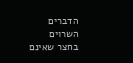הדברים השרוים בחצר שאינם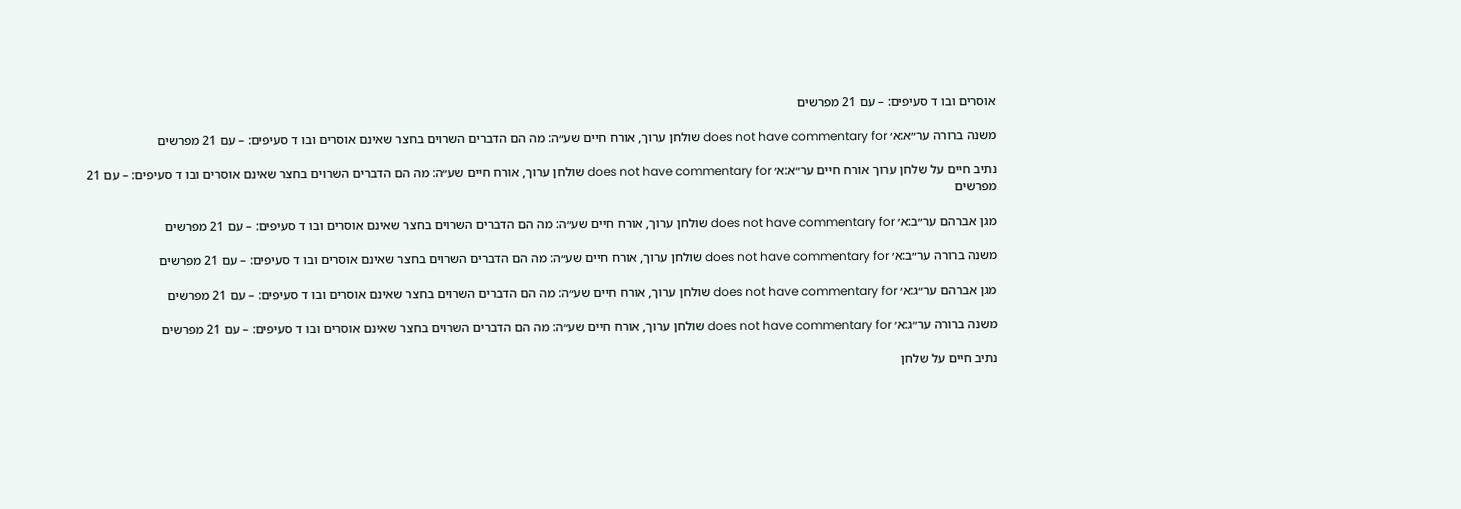אוסרים ובו ד סעיפים: – עם 21 מפרשים

משנה ברורה ער״א:א׳ does not have commentary for שולחן ערוך, אורח חיים שע״ה: מה הם הדברים השרוים בחצר שאינם אוסרים ובו ד סעיפים: – עם 21 מפרשים

נתיב חיים על שלחן ערוך אורח חיים ער״א:א׳ does not have commentary for שולחן ערוך, אורח חיים שע״ה: מה הם הדברים השרוים בחצר שאינם אוסרים ובו ד סעיפים: – עם 21 מפרשים

מגן אברהם ער״ב:א׳ does not have commentary for שולחן ערוך, אורח חיים שע״ה: מה הם הדברים השרוים בחצר שאינם אוסרים ובו ד סעיפים: – עם 21 מפרשים

משנה ברורה ער״ב:א׳ does not have commentary for שולחן ערוך, אורח חיים שע״ה: מה הם הדברים השרוים בחצר שאינם אוסרים ובו ד סעיפים: – עם 21 מפרשים

מגן אברהם ער״ג:א׳ does not have commentary for שולחן ערוך, אורח חיים שע״ה: מה הם הדברים השרוים בחצר שאינם אוסרים ובו ד סעיפים: – עם 21 מפרשים

משנה ברורה ער״ג:א׳ does not have commentary for שולחן ערוך, אורח חיים שע״ה: מה הם הדברים השרוים בחצר שאינם אוסרים ובו ד סעיפים: – עם 21 מפרשים

נתיב חיים על שלחן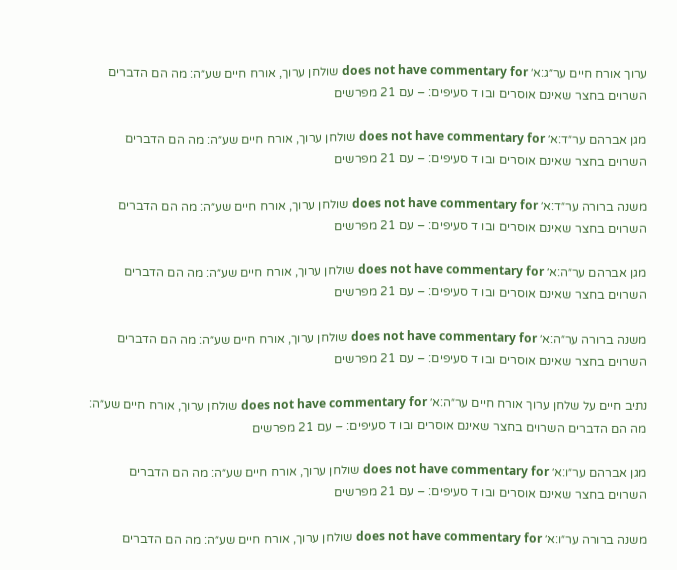ערוך אורח חיים ער״ג:א׳ does not have commentary for שולחן ערוך, אורח חיים שע״ה: מה הם הדברים השרוים בחצר שאינם אוסרים ובו ד סעיפים: – עם 21 מפרשים

מגן אברהם ער״ד:א׳ does not have commentary for שולחן ערוך, אורח חיים שע״ה: מה הם הדברים השרוים בחצר שאינם אוסרים ובו ד סעיפים: – עם 21 מפרשים

משנה ברורה ער״ד:א׳ does not have commentary for שולחן ערוך, אורח חיים שע״ה: מה הם הדברים השרוים בחצר שאינם אוסרים ובו ד סעיפים: – עם 21 מפרשים

מגן אברהם ער״ה:א׳ does not have commentary for שולחן ערוך, אורח חיים שע״ה: מה הם הדברים השרוים בחצר שאינם אוסרים ובו ד סעיפים: – עם 21 מפרשים

משנה ברורה ער״ה:א׳ does not have commentary for שולחן ערוך, אורח חיים שע״ה: מה הם הדברים השרוים בחצר שאינם אוסרים ובו ד סעיפים: – עם 21 מפרשים

נתיב חיים על שלחן ערוך אורח חיים ער״ה:א׳ does not have commentary for שולחן ערוך, אורח חיים שע״ה: מה הם הדברים השרוים בחצר שאינם אוסרים ובו ד סעיפים: – עם 21 מפרשים

מגן אברהם ער״ו:א׳ does not have commentary for שולחן ערוך, אורח חיים שע״ה: מה הם הדברים השרוים בחצר שאינם אוסרים ובו ד סעיפים: – עם 21 מפרשים

משנה ברורה ער״ו:א׳ does not have commentary for שולחן ערוך, אורח חיים שע״ה: מה הם הדברים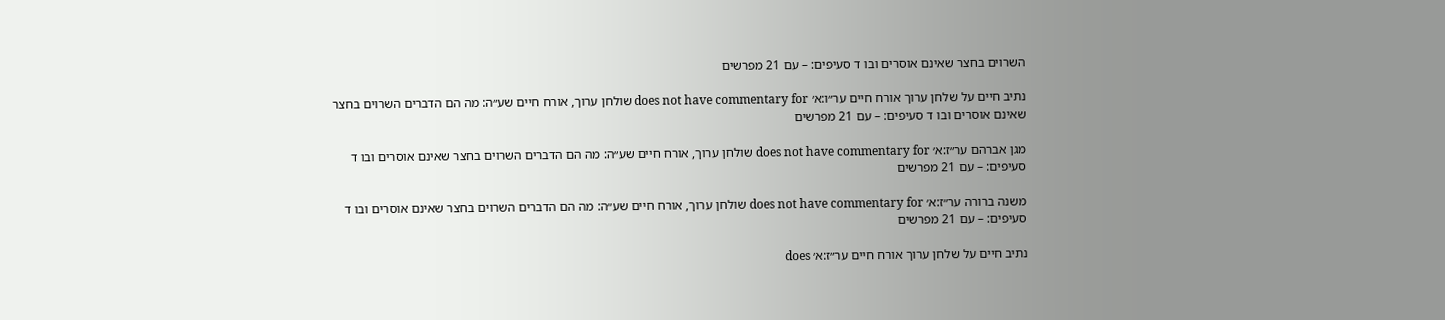השרוים בחצר שאינם אוסרים ובו ד סעיפים: – עם 21 מפרשים

נתיב חיים על שלחן ערוך אורח חיים ער״ו:א׳ does not have commentary for שולחן ערוך, אורח חיים שע״ה: מה הם הדברים השרוים בחצר שאינם אוסרים ובו ד סעיפים: – עם 21 מפרשים

מגן אברהם ער״ז:א׳ does not have commentary for שולחן ערוך, אורח חיים שע״ה: מה הם הדברים השרוים בחצר שאינם אוסרים ובו ד סעיפים: – עם 21 מפרשים

משנה ברורה ער״ז:א׳ does not have commentary for שולחן ערוך, אורח חיים שע״ה: מה הם הדברים השרוים בחצר שאינם אוסרים ובו ד סעיפים: – עם 21 מפרשים

נתיב חיים על שלחן ערוך אורח חיים ער״ז:א׳ does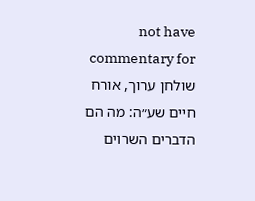not have commentary for שולחן ערוך, אורח חיים שע״ה: מה הם הדברים השרוים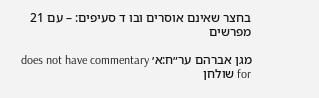בחצר שאינם אוסרים ובו ד סעיפים: – עם 21 מפרשים

מגן אברהם ער״ח:א׳ does not have commentary for שולחן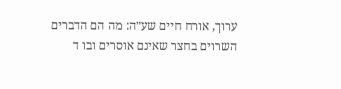ערוך, אורח חיים שע״ה: מה הם הדברים השרוים בחצר שאינם אוסרים ובו ד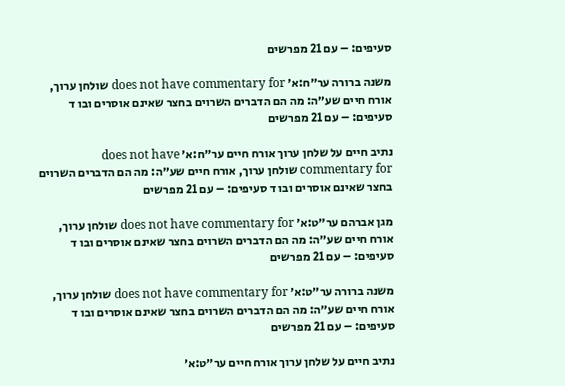סעיפים: – עם 21 מפרשים

משנה ברורה ער״ח:א׳ does not have commentary for שולחן ערוך, אורח חיים שע״ה: מה הם הדברים השרוים בחצר שאינם אוסרים ובו ד סעיפים: – עם 21 מפרשים

נתיב חיים על שלחן ערוך אורח חיים ער״ח:א׳ does not have commentary for שולחן ערוך, אורח חיים שע״ה: מה הם הדברים השרוים בחצר שאינם אוסרים ובו ד סעיפים: – עם 21 מפרשים

מגן אברהם ער״ט:א׳ does not have commentary for שולחן ערוך, אורח חיים שע״ה: מה הם הדברים השרוים בחצר שאינם אוסרים ובו ד סעיפים: – עם 21 מפרשים

משנה ברורה ער״ט:א׳ does not have commentary for שולחן ערוך, אורח חיים שע״ה: מה הם הדברים השרוים בחצר שאינם אוסרים ובו ד סעיפים: – עם 21 מפרשים

נתיב חיים על שלחן ערוך אורח חיים ער״ט:א׳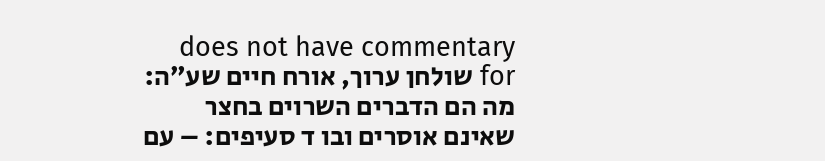does not have commentary for שולחן ערוך, אורח חיים שע״ה: מה הם הדברים השרוים בחצר שאינם אוסרים ובו ד סעיפים: – עם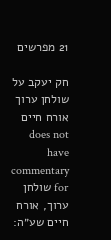21 מפרשים

חק יעקב על שולחן ערוך אורח חיים does not have commentary for שולחן ערוך, אורח חיים שע״ה: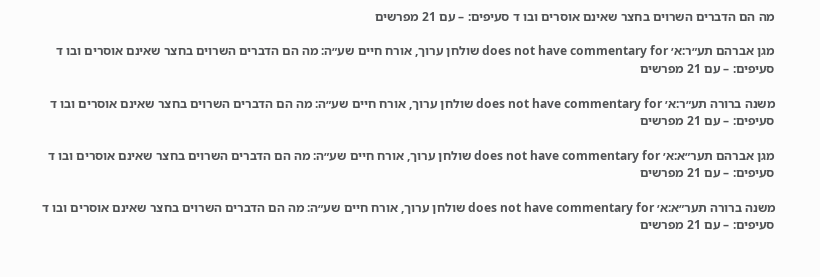מה הם הדברים השרוים בחצר שאינם אוסרים ובו ד סעיפים: – עם 21 מפרשים

מגן אברהם תע״ר:א׳ does not have commentary for שולחן ערוך, אורח חיים שע״ה: מה הם הדברים השרוים בחצר שאינם אוסרים ובו ד סעיפים: – עם 21 מפרשים

משנה ברורה תע״ר:א׳ does not have commentary for שולחן ערוך, אורח חיים שע״ה: מה הם הדברים השרוים בחצר שאינם אוסרים ובו ד סעיפים: – עם 21 מפרשים

מגן אברהם תער״א:א׳ does not have commentary for שולחן ערוך, אורח חיים שע״ה: מה הם הדברים השרוים בחצר שאינם אוסרים ובו ד סעיפים: – עם 21 מפרשים

משנה ברורה תער״א:א׳ does not have commentary for שולחן ערוך, אורח חיים שע״ה: מה הם הדברים השרוים בחצר שאינם אוסרים ובו ד סעיפים: – עם 21 מפרשים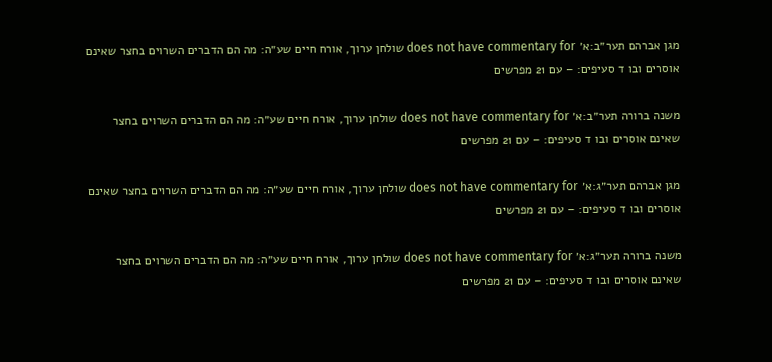מגן אברהם תער״ב:א׳ does not have commentary for שולחן ערוך, אורח חיים שע״ה: מה הם הדברים השרוים בחצר שאינם אוסרים ובו ד סעיפים: – עם 21 מפרשים

משנה ברורה תער״ב:א׳ does not have commentary for שולחן ערוך, אורח חיים שע״ה: מה הם הדברים השרוים בחצר שאינם אוסרים ובו ד סעיפים: – עם 21 מפרשים

מגן אברהם תער״ג:א׳ does not have commentary for שולחן ערוך, אורח חיים שע״ה: מה הם הדברים השרוים בחצר שאינם אוסרים ובו ד סעיפים: – עם 21 מפרשים

משנה ברורה תער״ג:א׳ does not have commentary for שולחן ערוך, אורח חיים שע״ה: מה הם הדברים השרוים בחצר שאינם אוסרים ובו ד סעיפים: – עם 21 מפרשים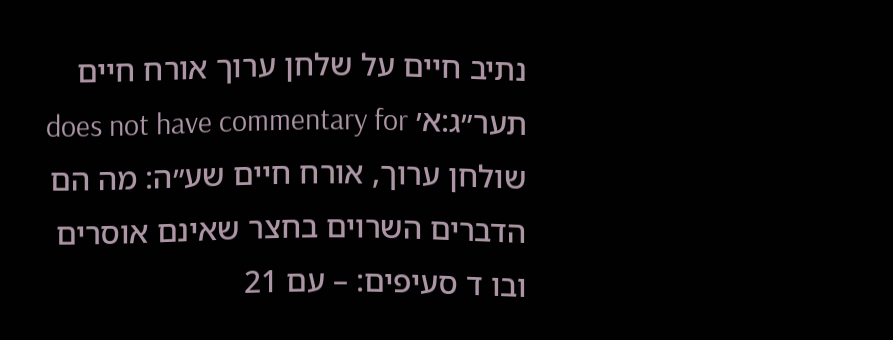נתיב חיים על שלחן ערוך אורח חיים תער״ג:א׳ does not have commentary for שולחן ערוך, אורח חיים שע״ה: מה הם הדברים השרוים בחצר שאינם אוסרים ובו ד סעיפים: – עם 21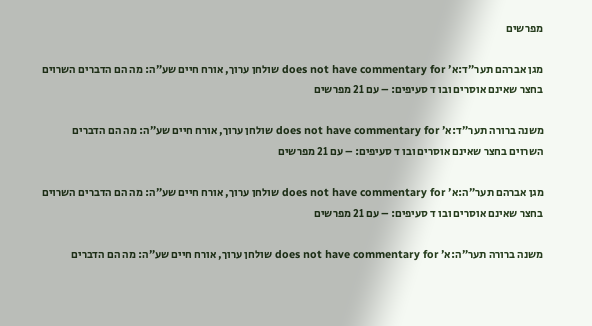מפרשים

מגן אברהם תער״ד:א׳ does not have commentary for שולחן ערוך, אורח חיים שע״ה: מה הם הדברים השרוים בחצר שאינם אוסרים ובו ד סעיפים: – עם 21 מפרשים

משנה ברורה תער״ד:א׳ does not have commentary for שולחן ערוך, אורח חיים שע״ה: מה הם הדברים השרוים בחצר שאינם אוסרים ובו ד סעיפים: – עם 21 מפרשים

מגן אברהם תער״ה:א׳ does not have commentary for שולחן ערוך, אורח חיים שע״ה: מה הם הדברים השרוים בחצר שאינם אוסרים ובו ד סעיפים: – עם 21 מפרשים

משנה ברורה תער״ה:א׳ does not have commentary for שולחן ערוך, אורח חיים שע״ה: מה הם הדברים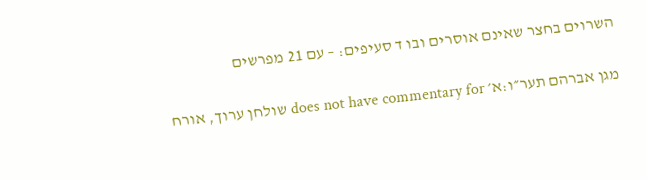השרוים בחצר שאינם אוסרים ובו ד סעיפים: – עם 21 מפרשים

מגן אברהם תער״ו:א׳ does not have commentary for שולחן ערוך, אורח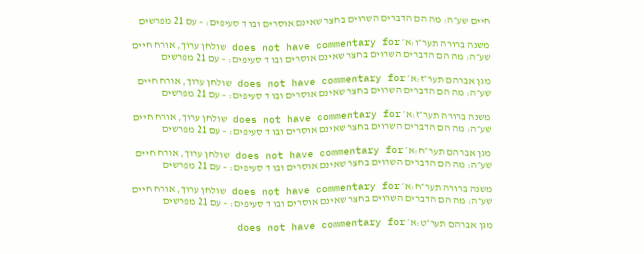חיים שע״ה: מה הם הדברים השרוים בחצר שאינם אוסרים ובו ד סעיפים: – עם 21 מפרשים

משנה ברורה תער״ו:א׳ does not have commentary for שולחן ערוך, אורח חיים שע״ה: מה הם הדברים השרוים בחצר שאינם אוסרים ובו ד סעיפים: – עם 21 מפרשים

מגן אברהם תער״ז:א׳ does not have commentary for שולחן ערוך, אורח חיים שע״ה: מה הם הדברים השרוים בחצר שאינם אוסרים ובו ד סעיפים: – עם 21 מפרשים

משנה ברורה תער״ז:א׳ does not have commentary for שולחן ערוך, אורח חיים שע״ה: מה הם הדברים השרוים בחצר שאינם אוסרים ובו ד סעיפים: – עם 21 מפרשים

מגן אברהם תער״ח:א׳ does not have commentary for שולחן ערוך, אורח חיים שע״ה: מה הם הדברים השרוים בחצר שאינם אוסרים ובו ד סעיפים: – עם 21 מפרשים

משנה ברורה תער״ח:א׳ does not have commentary for שולחן ערוך, אורח חיים שע״ה: מה הם הדברים השרוים בחצר שאינם אוסרים ובו ד סעיפים: – עם 21 מפרשים

מגן אברהם תער״ט:א׳ does not have commentary for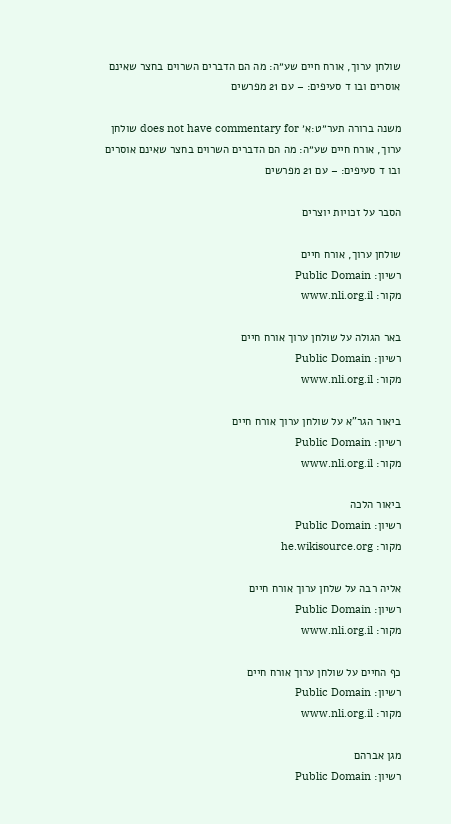שולחן ערוך, אורח חיים שע״ה: מה הם הדברים השרוים בחצר שאינם אוסרים ובו ד סעיפים: – עם 21 מפרשים

משנה ברורה תער״ט:א׳ does not have commentary for שולחן ערוך, אורח חיים שע״ה: מה הם הדברים השרוים בחצר שאינם אוסרים ובו ד סעיפים: – עם 21 מפרשים

הסבר על זכויות יוצרים

שולחן ערוך, אורח חיים
רשיון: Public Domain
מקור: www.nli.org.il

באר הגולה על שולחן ערוך אורח חיים
רשיון: Public Domain
מקור: www.nli.org.il

ביאור הגר"א על שולחן ערוך אורח חיים
רשיון: Public Domain
מקור: www.nli.org.il

ביאור הלכה
רשיון: Public Domain
מקור: he.wikisource.org

אליה רבה על שלחן ערוך אורח חיים
רשיון: Public Domain
מקור: www.nli.org.il

כף החיים על שולחן ערוך אורח חיים
רשיון: Public Domain
מקור: www.nli.org.il

מגן אברהם
רשיון: Public Domain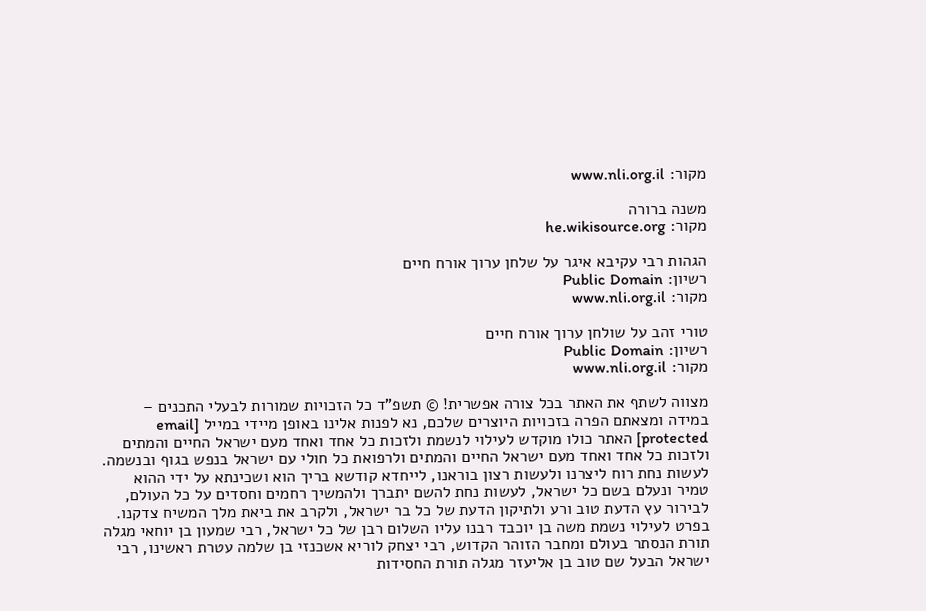מקור: www.nli.org.il

משנה ברורה
מקור: he.wikisource.org

הגהות רבי עקיבא איגר על שלחן ערוך אורח חיים
רשיון: Public Domain
מקור: www.nli.org.il

טורי זהב על שולחן ערוך אורח חיים
רשיון: Public Domain
מקור: www.nli.org.il

מצווה לשתף את האתר בכל צורה אפשרית! © תשפ"ד כל הזכויות שמורות לבעלי התכנים – במידה ומצאתם הפרה בזכויות היוצרים שלכם, נא לפנות אלינו באופן מיידי במייל [email protected] האתר כולו מוקדש לעילוי לנשמת ולזכות כל אחד ואחד מעם ישראל החיים והמתים ולזכות כל אחד ואחד מעם ישראל החיים והמתים ולרפואת כל חולי עם ישראל בנפש בגוף ובנשמה. לעשות נחת רוח ליצרנו ולעשות רצון בוראנו, לייחדא קודשא בריך הוא ושכינתא על ידי ההוא טמיר ונעלם בשם כל ישראל, לעשות נחת להשם יתברך ולהמשיך רחמים וחסדים על כל העולם, לבירור עץ הדעת טוב ורע ולתיקון הדעת של כל בר ישראל, ולקרב את ביאת מלך המשיח צדקנו. בפרט לעילוי נשמת משה בן יוכבד רבנו עליו השלום רבן של כל ישראל, רבי שמעון בן יוחאי מגלה תורת הנסתר בעולם ומחבר הזוהר הקדוש, רבי יצחק לוריא אשכנזי בן שלמה עטרת ראשינו, רבי ישראל הבעל שם טוב בן אליעזר מגלה תורת החסידות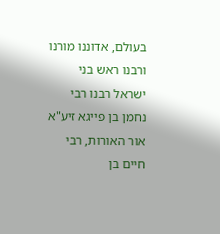בעולם, אדוננו מורנו ורבנו ראש בני ישראל רבנו רבי נחמן בן פייגא זיע"א אור האורות, רבי חיים בן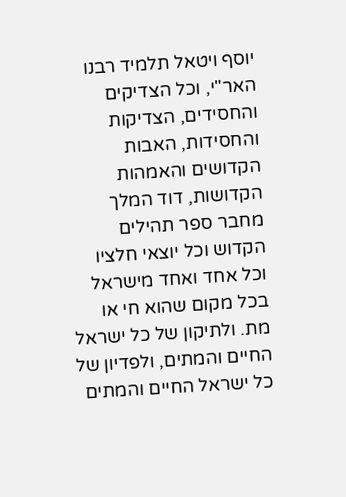יוסף ויטאל תלמיד רבנו האר"י, וכל הצדיקים והחסידים, הצדיקות והחסידות, האבות הקדושים והאמהות הקדושות, דוד המלך מחבר ספר תהילים הקדוש וכל יוצאי חלציו וכל אחד ואחד מישראל בכל מקום שהוא חי או מת. ולתיקון של כל ישראל החיים והמתים, ולפדיון של כל ישראל החיים והמתים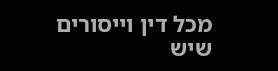מכל דין וייסורים שיש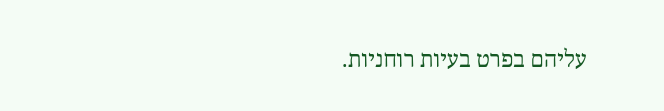עליהם בפרט בעיות רוחניות.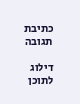כתיבת תגובה

דילוג לתוכן